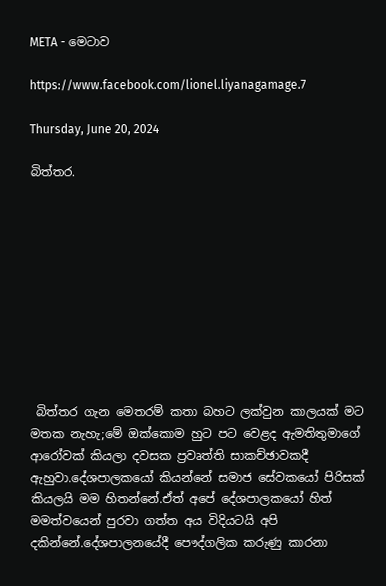META - මෙටාව

https://www.facebook.com/lionel.liyanagamage.7

Thursday, June 20, 2024

බිත්තර.










 බිත්තර ගැන මෙතරම් කතා බහට ලක්වුන කාලයක් මට මතක නැහැ;මේ ඔක්කොම හුට පට වෙළද ඇමතිතුමාගේ ආරෝවක් කියලා දවසක ප්‍රවෘත්ති සාකච්ඡාවකදී ඇහුවා.දේශපාලකයෝ කියන්නේ සමාජ සේවකයෝ පිරිසක් කියලයි මම හිතන්නේ.ඒත් අපේ දේශපාලකයෝ හිත් මමත්වයෙන් පුරවා ගත්ත අය විදියටයි අපි දකින්නේ.දේශපාලනයේදී පෞද්ගලික කරුණු කාරනා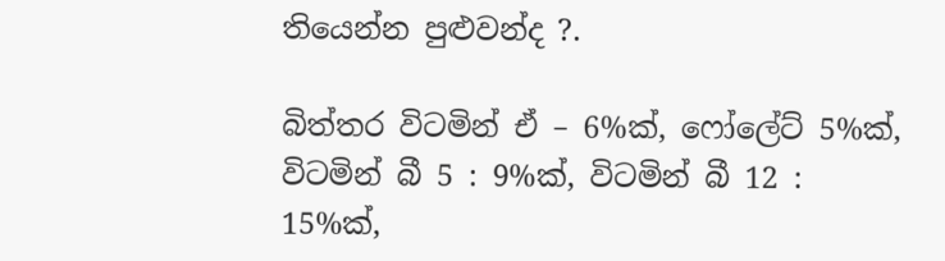තියෙන්න පුළුවන්ද ?.

බිත්තර විටමින් ඒ – 6%ක්, ෆෝලේට් 5%ක්, විටමින් බී 5 : 9%ක්, විටමින් බී 12 : 15%ක්,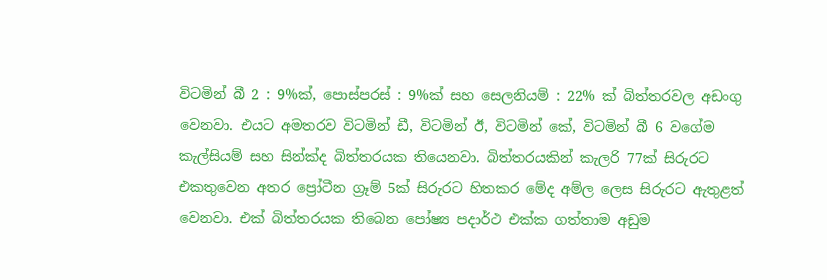විටමින් බී 2 : 9%ක්, පොස්පරස් : 9%ක් සහ සෙලනියම් : 22% ක් බිත්තරවල අඩංගු වෙනවා. එයට අමතරව විටමින් ඩී, විටමින් ඊ, විටමින් කේ, විටමින් බී 6 වගේම කැල්සියම් සහ සින්ක්ද බිත්තරයක තියෙනවා. බිත්තරයකින් කැලරි 77ක් සිරුරට එකතුවෙන අතර ප්‍රෝටීන ග්‍රෑම් 5ක් සිරුරට හිතකර මේද අම්ල ලෙස සිරුරට ඇතුළත් වෙනවා. එක් බිත්තරයක තිබෙන පෝෂ්‍ය පදාර්ථ එක්ක ගත්තාම අඩුම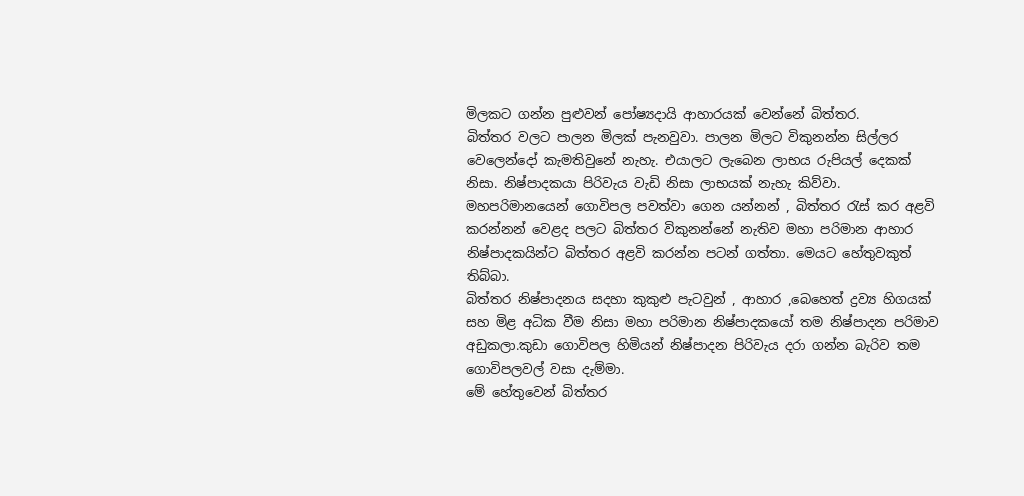මිලකට ගන්න පුළුවන් පෝෂ්‍යදායි ආහාරයක් වෙන්නේ බිත්තර.
බිත්තර වලට පාලන මිලක් පැනවුවා. පාලන මිලට විකුනන්න සිල්ලර වෙලෙන්දෝ කැමතිවුනේ නැහැ. එයාලට ලැබෙන ලාභය රුපියල් දෙකක් නිසා. නිෂ්පාදකයා පිරිවැය වැඩි නිසා ලාභයක් නැහැ කිව්වා. මහපරිමානයෙන් ගොවිපල පවත්වා ගෙන යන්නන් , බිත්තර රැස් කර අළවි කරන්නන් වෙළද පලට බිත්තර විකුනන්නේ නැතිව මහා පරිමාන ආහාර නිෂ්පාදකයින්ට බිත්තර අළවි කරන්න පටන් ගත්තා. මෙයට හේතුවකුත් තිබ්බා.
බිත්තර නිෂ්පාදනය සදහා කුකුළු පැටවුන් , ආහාර ,බෙහෙත් ද්‍රව්‍ය හිගයක් සහ මිළ අධික වීම නිසා මහා පරිමාන නිෂ්පාදකයෝ තම නිෂ්පාදන පරිමාව අඩුකලා.කුඩා ගොවිපල හිමියන් නිෂ්පාදන පිරිවැය දරා ගන්න බැරිව තම ගොවිපලවල් වසා දැම්මා.
මේ හේතුවෙන් බිත්තර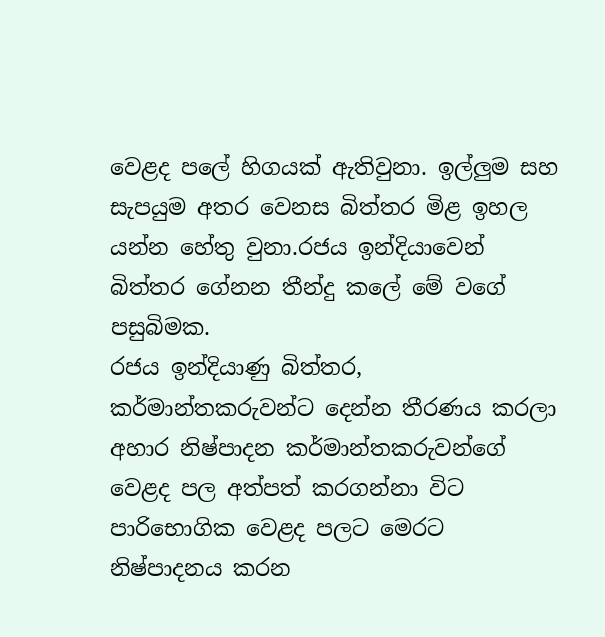වෙළද පලේ හිගයක් ඇතිවුනා. ඉල්ලුම සහ සැපයුම අතර වෙනස බිත්තර මිළ ඉහල යන්න හේතු වුනා.රජය ඉන්දියාවෙන් බිත්තර ගේනන තීන්දු කලේ මේ වගේ පසුබිමක.
රජය ඉන්දියාණු බිත්තර, කර්මාන්තකරුවන්ට දෙන්න තීරණය කරලා අහාර නිෂ්පාදන කර්මාන්තකරුවන්ගේ වෙළද පල අත්පත් කරගන්නා විට පාරිභොගික වෙළද පලට මෙරට නිෂ්පාදනය කරන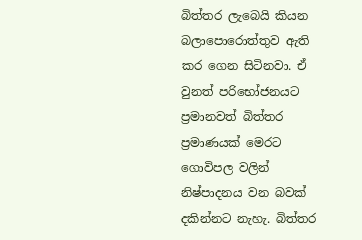බිත්තර ලැබෙයි කියන බලාපොරොත්තුව ඇති කර ගෙන සිටිනවා. ඒ වුනත් පරිභෝජනයට ප්‍රමානවත් බිත්තර ප්‍රමාණයක් මෙරට ගොවිපල වලින් නිෂ්පාදනය වන බවක් දකින්නට නැහැ. බිත්තර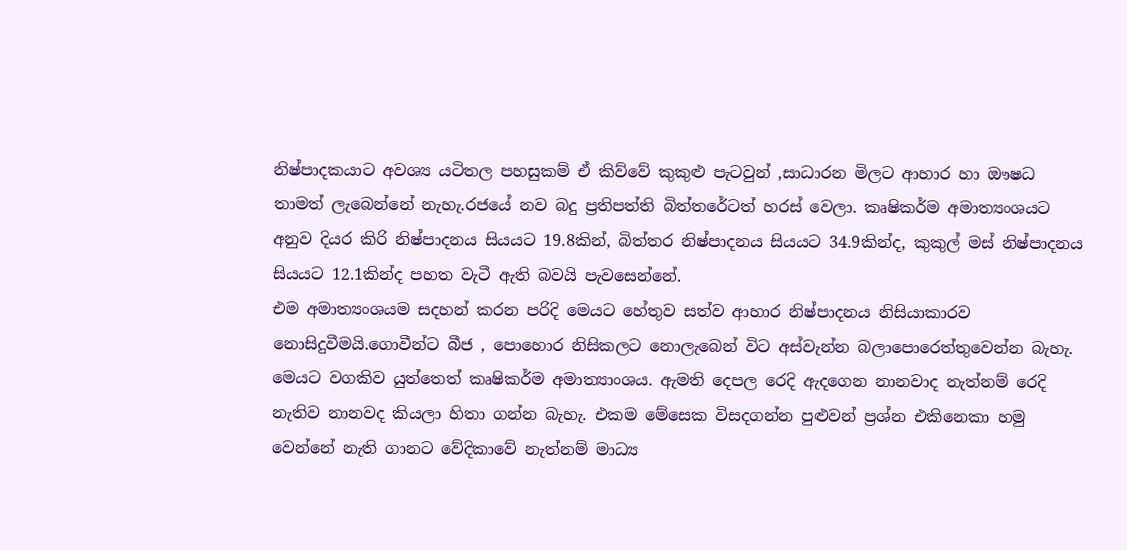නිෂ්පාදකයාට අවශ්‍ය යටිතල පහසුකම් ඒ කිව්වේ කුකුළු පැටවුන් ,සාධාරන මිලට ආහාර හා ඖෂධ තාමත් ලැබෙන්නේ නැහැ.රජයේ නව බදු ප්‍රතිපත්ති බිත්තරේටත් හරස් වෙලා. කෘෂිකර්ම අමාත්‍යංශයට අනුව දියර කිරි නිෂ්පාදනය සියයට 19.8කින්, බිත්තර නිෂ්පාදනය සියයට 34.9කින්ද, කුකුල් මස් නිෂ්පාදනය සියයට 12.1කින්ද පහත වැටී ඇති බවයි පැවසෙන්නේ.
එම අමාත්‍යංශයම සදහන් කරන පරිදි මෙයට හේතුව සත්ව ආහාර නිෂ්පාදනය නිසියාකාරව නොසිදුවීමයි.ගොවීන්ට බීජ , පොහොර නිසිකලට නොලැබෙන් විට අස්වැන්න බලාපොරෙත්තුවෙන්න බැහැ. මෙයට වගකිව යුත්තෙත් කෘෂිකර්ම අමාත්‍යාංශය. ඇමති දෙපල රෙදි ඇදගෙන නානවාද නැත්නම් රෙදි නැතිව නානවද කියලා හිතා ගන්න බැහැ. එකම මේසෙක විසදගන්න පුළුවන් ප්‍රශ්න එකිනෙකා හමු වෙන්නේ නැති ගානට වේදිකාවේ නැත්නම් මාධ්‍ය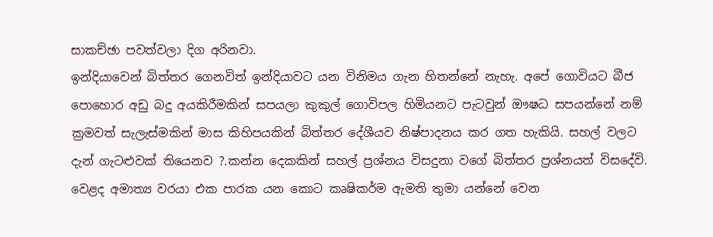සාකච්ඡා පවත්වලා දිග අරිනවා.
ඉන්දියාවෙන් බිත්තර ගෙනවිත් ඉන්දියාවට යන විනිමය ගැන හිතන්නේ නැහැ. අපේ ගොවියට බීජ පොහොර අඩු බදු අයකිරීමකින් සපයලා කුකුල් ගොවිපල හිමියනට පැටවුන් ඖෂධ සපයන්නේ නම් ක්‍රමවත් සැලැස්මකින් මාස කිහිපයකින් බිත්තර දේශීයව නිෂ්පාදනය කර ගත හැකියි. සහල් වලට දැන් ගැටළුවක් තියෙනව ?.කන්න දෙකකින් සහල් ප්‍රශ්නය විසදුනා වගේ බිත්තර ප්‍රශ්නයත් විසදේවි.
වෙළද අමාත්‍ය වරයා එක පාරක යන කොට කෘෂිකර්ම ඇමති තුමා යන්නේ වෙන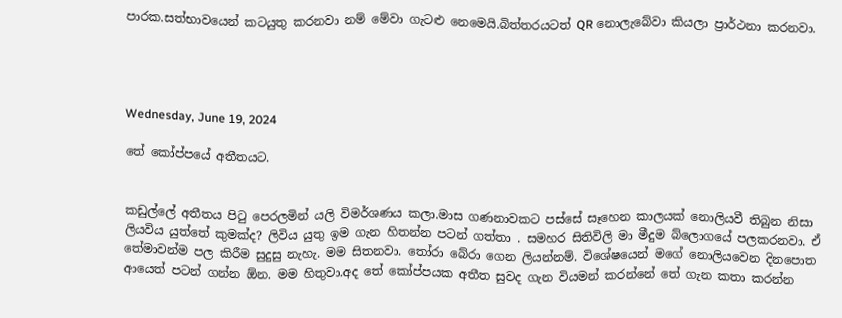පාරක.සත්භාවයෙන් කටයුතු කරනවා නම් මේවා ගැටළු නෙමෙයි.බිත්තරයටත් QR නොලැබේවා කියලා ප්‍රාර්ථනා කරනවා.




Wednesday, June 19, 2024

තේ කෝප්පයේ අතීතයට.


කඩුල්ලේ අතීතය පිටු පෙරලමින් යලි විමර්ශණය කලා.මාස ගණනාවකට පස්සේ සෑහෙන කාලයක් නොලියවී තිබුන නිසා ලියවිය යුත්තේ කුමක්ද? ලිවිය යුතු ඉම ගැන හිතන්න පටන් ගත්තා . සමහර සිතිවිලි මා මීදුම බ්ලොගයේ පලකරනවා. ඒ තේමාවන්ම පල කිරීම සුදුසු නැහැ. මම සිතනවා. තෝරා බේරා ගෙන ලියන්නම්. විශේෂයෙන් මගේ නොලියවෙන දිනපොත ආයෙත් පටන් ගන්න ඕන. මම හිතුවා.අද තේ කෝප්පයක අතීත සුවද ගැන වියමන් කරන්නේ තේ ගැන කතා කරන්න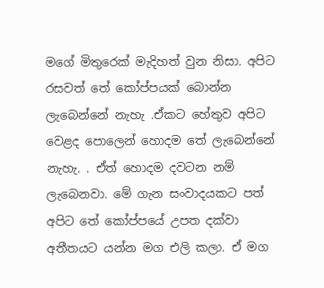මගේ මිතුරෙක් මැදිහත් වුන නිසා. අපිට රසවත් තේ කෝප්පයක් බොන්න ලැබෙන්නේ නැහැ .ඒකට හේතුව අපිට වෙළද පොලෙන් හොදම තේ ලැබෙන්නේ නැහැ. . ඒත් හොදම දවටන නම් ලැබෙනවා. මේ ගැන සංවාදයකට පත් අපිට තේ කෝප්පයේ උපත දක්වා අතීතයට යන්න මග එලි කලා. ඒ මග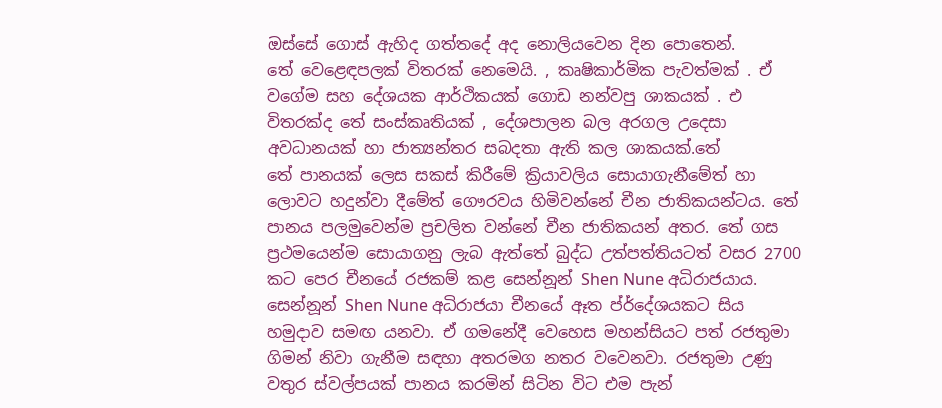ඔස්සේ ගොස් ඇහිද ගත්තදේ අද නොලියවෙන දින පොතෙන්.
තේ වෙළෙඳපලක් විතරක් නෙමෙයි. , කෘෂිකාර්මික පැවත්මක් . ඒ වගේම සහ දේශයක ආර්ථිකයක් ගොඩ නන්වපු ශාකයක් . එ විතරක්ද තේ සංස්‌කෘතියක් , දේශපාලන බල අරගල උදෙසා අවධානයක් හා ජාත්‍යන්තර සබදතා ඇති කල ශාකයක්.තේ
තේ පානයක් ලෙස සකස් කිරීමේ ක්‍රියාවලිය සොයාගැනීමේත් හා ලොවට හදුන්වා දීමේත් ගෞරවය හිමිවන්නේ චීන ජාතිකයන්ටය. තේ පානය පලමුවෙන්ම ප්‍රචලිත වන්නේ චීන ජාතිකයන් අතර. තේ ගස ප්‍රථමයෙන්ම සොයාගනු ලැබ ඇත්තේ බුද්ධ උත්පත්තියටත් වසර 2700 කට පෙර චීනයේ රජකම් කළ සෙන්නූන් Shen Nune අධිරාජයාය.
සෙන්නූන් Shen Nune අධිරාජයා චීනයේ ඈත ප්ර්දේශයකට සිය හමුදාව සමඟ යනවා. ඒ ගමනේදී වෙහෙස මහන්සියට පත් රජතුමා ගිමන් නිවා ගැනීම සඳහා අතරමග නතර වවෙනවා. රජතුමා උණු වතුර ස්‌වල්පයක්‌ පානය කරමින් සිටින විට එම පැන්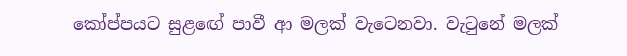කෝප්පයට සුළඟේ පාවී ආ මලක්‌ වැටෙනවා. වැටුනේ මලක්‌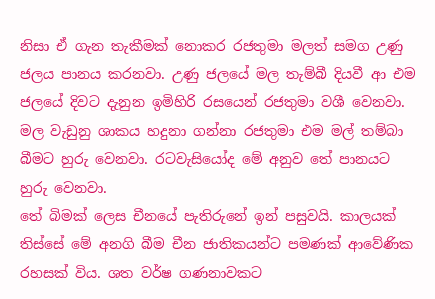නිසා ඒ ගැන තැකීමක් නොකර රජතුමා මලත් සමග උණු ජලය පානය කරනවා. උණු ජලයේ මල තැම්බී දියවී ආ එම ජලයේ දිවට දැනුන ඉමිහිරි රසයෙන් රජතුමා වශී වෙනවා. මල වැඩුනු ශාකය හදුනා ගන්නා රජතුමා එම මල් තම්බා බීමට හුරු වෙනවා. රටවැසියෝද මේ අනුව තේ පානයට හුරු වෙනවා.
තේ බිමක්‌ ලෙස චීනයේ පැතිරුනේ ඉන් පසුවයි. කාලයක්‌ තිස්‌සේ මේ අනගි බීම චීන ජාතිකයන්ට පමණක්‌ ආවේණික රහසක්‌ විය. ශත වර්ෂ ගණනාවකට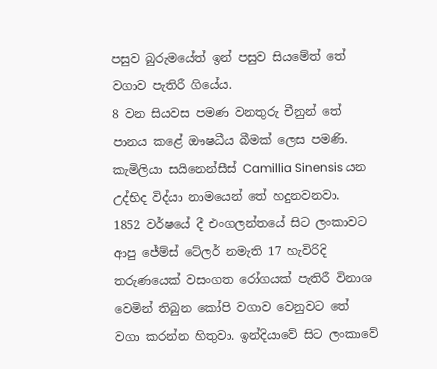පසුව බුරුමයේත් ඉන් පසුව සියමේත් තේ වගාව පැතිරී ගියේය.
8 වන සියවස පමණ වනතුරු චීනුන් තේ පානය කළේ ඖෂධීය බීමක්‌ ලෙස පමණි.
කැමිලියා සයිනෙන්සීස්‌ Camillia Sinensis යන උද්භිද විද්යා නාමයෙන් තේ හදුනවනවා.
1852 වර්ෂයේ දී එංගලන්තයේ සිට ලංකාවට ආපු ජේම්ස් ටේලර් නමැති 17 හැවිරිදි තරුණයෙක් වසංගත රෝගයක් පැතිරී විනාශ වෙමින් තිබුන කෝපි වගාව වෙනුවට තේ වගා කරන්න හිතුවා. ඉන්දියාවේ සිට ලංකාවේ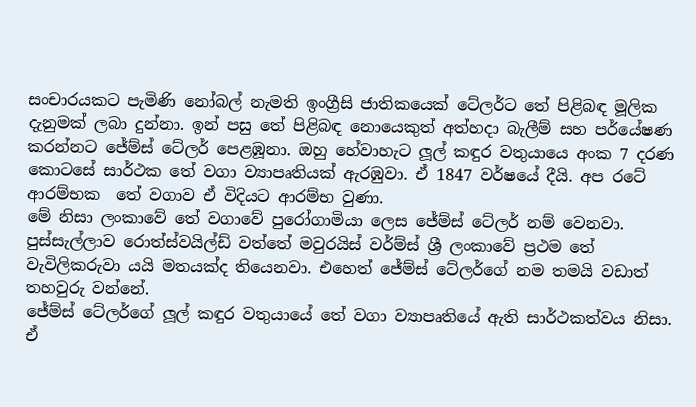සංචාරයකට පැමිණි නෝබල් නැමති ඉංග්‍රීසි ජාතිකයෙක් ටේලර්ට තේ පිළිබඳ මූලික දැනුමක් ලබා දුන්නා. ඉන් පසු තේ පිළිබඳ නොයෙකුත් අත්හදා බැලීම් සහ පර්යේෂණ කරන්නට ජේම්ස් ටේලර් පෙළඹූනා. ඔහු හේවාහැට ලූල් කඳුර වතුයායෙ අංක 7 දරණ කොටසේ සාර්ථක තේ වගා ව්‍යාපෘතියක් ඇරඹුවා. ඒ 1847 වර්ෂයේ දීයි. අප රටේ ආරම්භක  තේ වගාව ඒ විදියට ආරම්භ වුණා.
මේ නිසා ලංකාවේ තේ වගාවේ පුරෝගාමියා ලෙස ජේම්ස් ටේලර් නම් වෙනවා.
පුස්‌සැල්ලාව රොත්ස්‌වයිල්ඩ් වත්තේ මවුරයිස්‌ වර්ම්ස්‌ ශ්‍රී ලංකාවේ ප්‍රථම තේ වැවිලිකරුවා යයි මතයක්ද තියෙනවා. එහෙත් ජේම්ස් ටේලර්ගේ නම තමයි වඩාත් තහවුරු වන්නේ.
ජේම්ස් ටේලර්ගේ ලූල් කඳුර වතුයායේ තේ වගා ව්‍යාපෘතියේ ඇති සාර්ථකත්වය නිසා. ඒ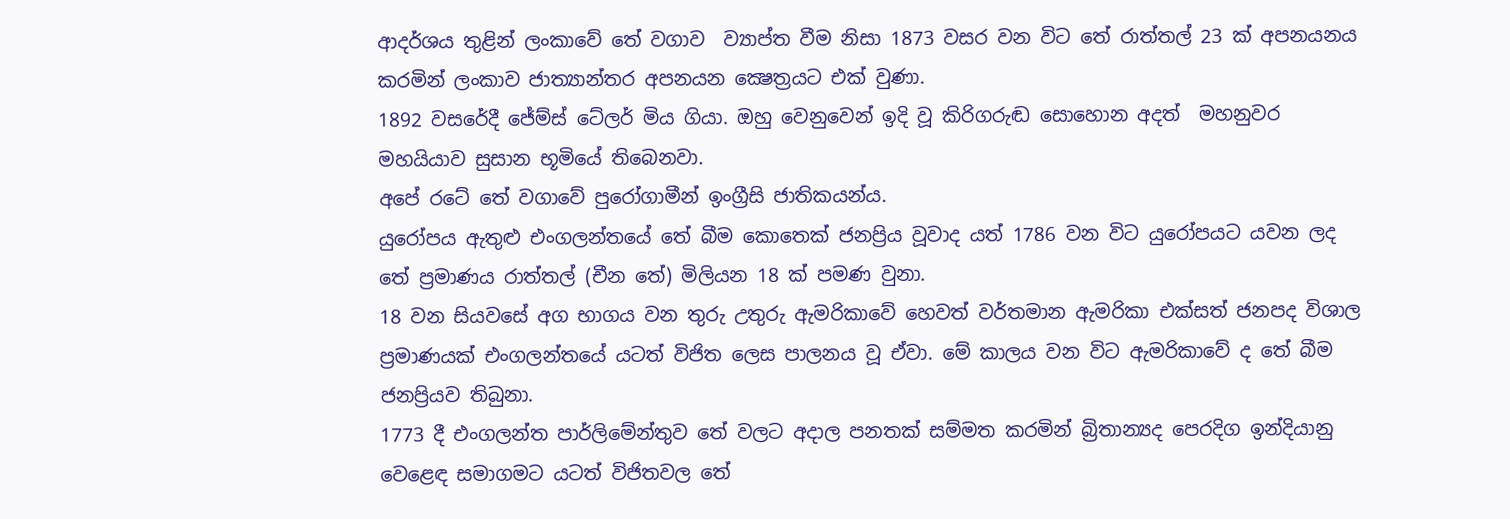ආදර්ශය තුළින් ලංකාවේ තේ වගාව  ව්‍යාප්ත වීම නිසා 1873 වසර වන විට තේ රාත්තල් 23 ක් අපනයනය කරමින් ලංකාව ජාත්‍යාන්තර අපනයන ක්‍ෂෙත්‍රයට එක් වුණා.
1892 වසරේදී ජේම්ස් ටේලර් මිය ගියා. ඔහු වෙනුවෙන් ඉදි වූ කිරිගරුඬ සොහොන අදත්  මහනුවර මහයියාව සුසාන භූමියේ තිබෙනවා.
අපේ රටේ තේ වගාවේ පුරෝගාමීන් ඉංග්‍රීසි ජාතිකයන්ය.
යුරෝපය ඇතුළු එංගලන්තයේ තේ බීම කොතෙක්‌ ජනප්‍රිය වූවාද යත් 1786 වන විට යුරෝපයට යවන ලද තේ ප්‍රමාණය රාත්තල් (චීන තේ) මිලියන 18 ක්‌ පමණ වුනා.
18 වන සියවසේ අග භාගය වන තුරු උතුරු ඇමරිකාවේ හෙවත් වර්තමාන ඇමරිකා එක්‌සත් ජනපද විශාල ප්‍රමාණයක්‌ එංගලන්තයේ යටත් විජිත ලෙස පාලනය වූ ඒවා. මේ කාලය වන විට ඇමරිකාවේ ද තේ බීම ජනප්‍රියව තිබුනා.
1773 දී එංගලන්ත පාර්ලිමේන්තුව තේ වලට අදාල පනතක්‌ සම්මත කරමින් බ්‍රිතාන්‍යද පෙරදිග ඉන්දියානු වෙළෙඳ සමාගමට යටත් විජිතවල තේ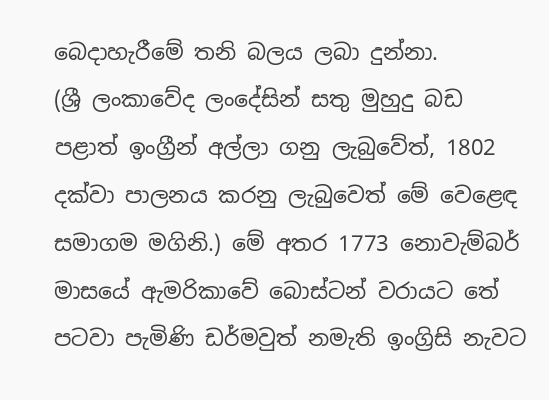බෙදාහැරීමේ තනි බලය ලබා දුන්නා.
(ශ්‍රී ලංකාවේද ලංදේසින් සතු මුහුදු බඩ පළාත් ඉංග්‍රීන් අල්ලා ගනු ලැබුවේත්, 1802 දක්‌වා පාලනය කරනු ලැබුවෙත් මේ වෙළෙඳ සමාගම මගිනි.) මේ අතර 1773 නොවැම්බර් මාසයේ ඇමරිකාවේ බොස්‌ටන් වරායට තේ පටවා පැමිණි ඩර්මවුත් නමැති ඉංග්‍රිසි නැවට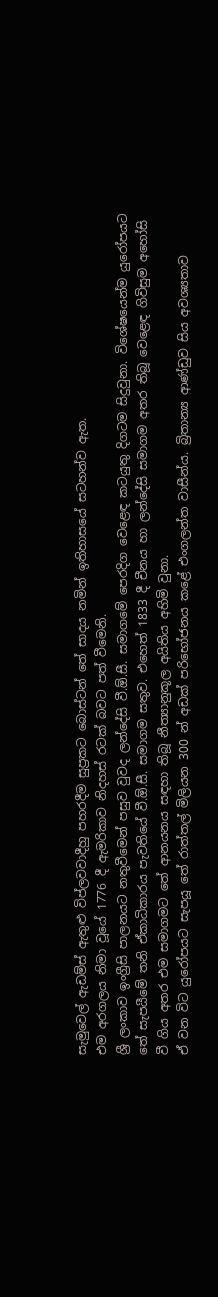සැමුවෙල් ඇඩම්ස්‌ ඇතුළු විප්ලවවාදීහු පහරදීම සුප්‍රකට බොස්‌ටන් තේ සාදය නමින් ඉතිහාසයේ සටහන්ව ඇත.
එම අරගලය නිමා වූයේ 1776 දී ඇමරිකාව නිදහස්‌ රටක්‌ බවට පත් වීමෙනි.
ශ්‍රී ලංකාව ඉංග්‍රීසි පාලනයට නතුවීමෙන් පසුව වුවද ලන්දේසි වී.ඕ.සී. සමාගමේ පෙරදිග වෙළෙඳ කටයුතු දිගටම සිදුවුනා. විශේෂයෙන්ම යුරෝපයට තේ සැපයීමේ තනි ඒකාධිකාරය පැවතියේ වී.ඕ.සී. සමාගම සතුව. එහෙත් 1833 දී චීනය හා ලන්දේසි සමාගම අතර තිබූ වෙළෙඳ ගිවිසුම අහෝසි වී ගිය අතර එම සමාගමට තේ ආනයනය සඳහා තිබූ නීත්‍යානුකූල අයිතිය අහිමි වුනා.
ඒ වන විට යුරෝපයට සැපයූ තේ රාත්තල් මිලියන 300 න් අඩක්‌ පරිභෝජනය කළේ එංගලන්ත වාසීන්ය. බ්‍රිතාන්‍ය ආණ්‌ඩුව සිය අවශ්‍යතාව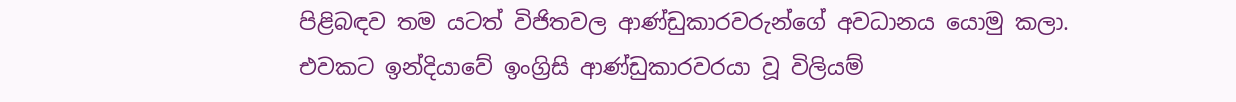පිළිබඳව තම යටත් විජිතවල ආණ්‌ඩුකාරවරුන්ගේ අවධානය යොමු කලා. එවකට ඉන්දියාවේ ඉංග්‍රිසි ආණ්‌ඩුකාරවරයා වූ විලියම්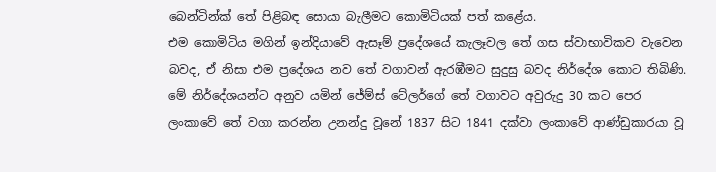බෙන්ටින්ක්‌ තේ පිළිබඳ සොයා බැලීමට කොමිටියක්‌ පත් කළේය.
එම කොමිටිය මගින් ඉන්දියාවේ ඇසෑම් ප්‍රදේශයේ කැලෑවල තේ ගස ස්‌වාභාවිකව වැවෙන බවද, ඒ නිසා එම ප්‍රදේශය නව තේ වගාවන් ඇරඹීමට සුදුසු බවද නිර්දේශ කොට තිබිණි.
මේ නිර්දේශයන්ට අනුව යමින් ජේම්ස් ටේලර්ගේ තේ වගාවට අවුරුදු 30 කට පෙර ලංකාවේ තේ වගා කරන්න උනන්දු වූනේ 1837 සිට 1841 දක්වා ලංකාවේ ආණ්ඩුකාරයා වූ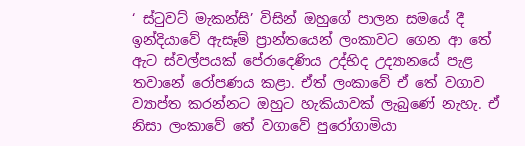‘ ස්ටුවට් මැකන්සි’ විසින් ඔහුගේ පාලන සමයේ දී ඉන්දියාවේ ඇසෑම් ප්‍රාන්තයෙන් ලංකාවට ගෙන ආ තේ ඇට ස්වල්පයක් පේරාදෙණිය උද්භිද උද්‍යානයේ පැළ තවානේ රෝපණය කළා. ඒත් ලංකාවේ ඒ තේ වගාව ව්‍යාප්ත කරන්නට ඔහුට හැකියාවක් ලැබුණේ නැහැ. ඒ නිසා ලංකාවේ තේ වගාවේ පුරෝගාමියා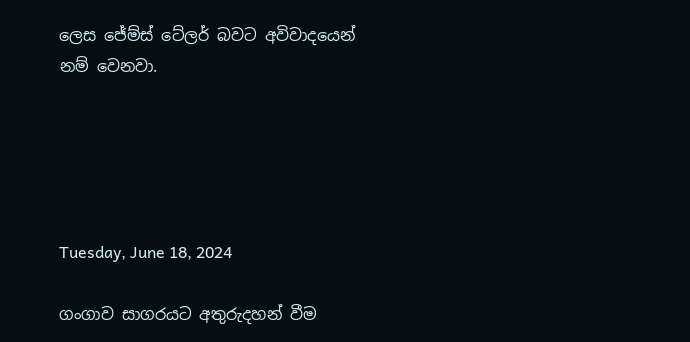ලෙස ජේම්ස් ටේලර් බවට අවිවාදයෙන් නම් වෙනවා.





Tuesday, June 18, 2024

ගංගාව සාගරයට අතුරුදහන් වීම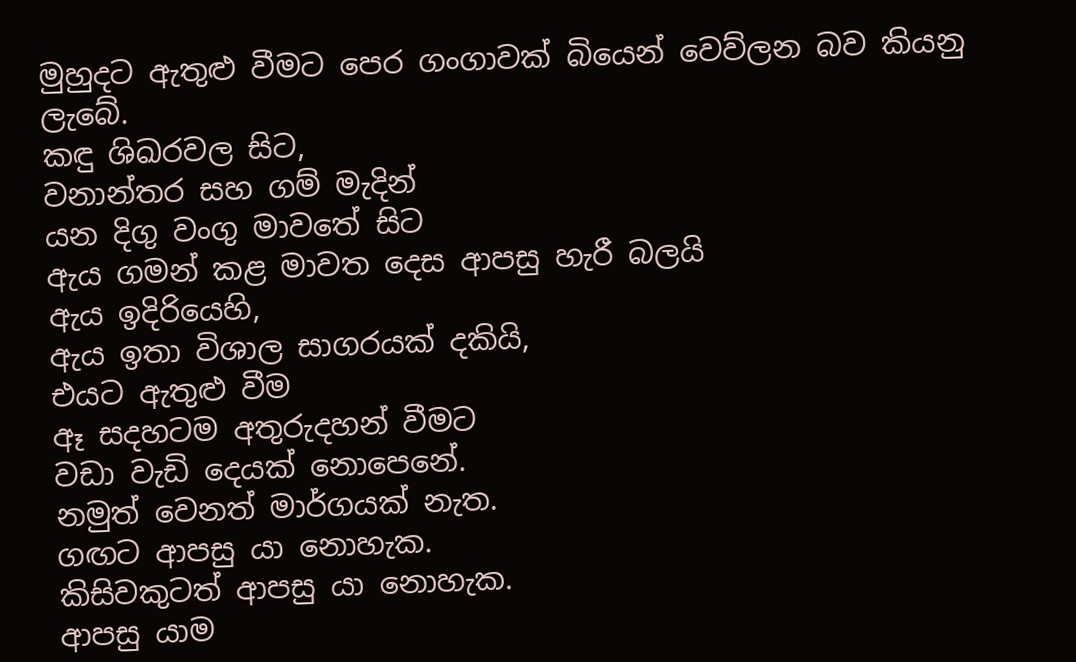මුහුදට ඇතුළු වීමට පෙර ගංගාවක් බියෙන් වෙව්ලන බව කියනු ලැබේ.
කඳු ශිඛරවල සිට,
වනාන්තර සහ ගම් මැදින්
යන දිගු වංගු මාවතේ සිට
ඇය ගමන් කළ මාවත දෙස ආපසු හැරී බලයි
ඇය ඉදිරියෙහි,
ඇය ඉතා විශාල සාගරයක් දකියි,
එයට ඇතුළු වීම
ඈ සදහටම අතුරුදහන් වීමට
වඩා වැඩි දෙයක් නොපෙනේ.
නමුත් වෙනත් මාර්ගයක් නැත.
ගඟට ආපසු යා නොහැක.
කිසිවකුටත් ආපසු යා නොහැක.
ආපසු යාම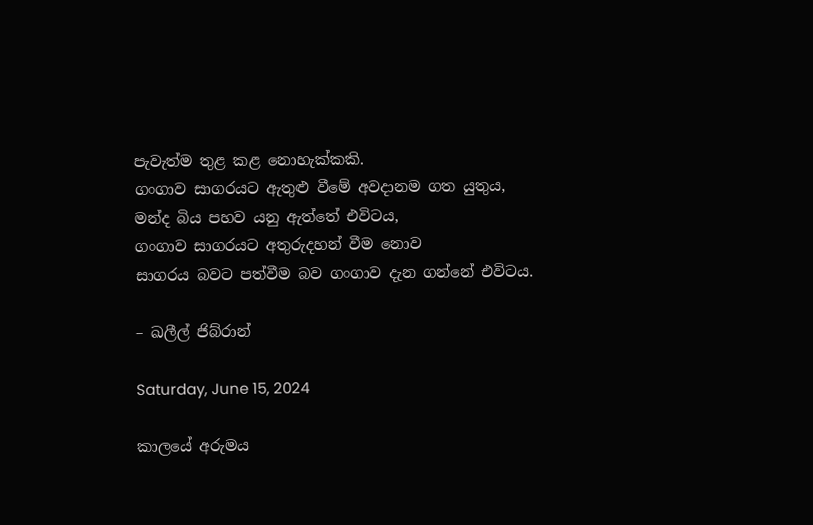පැවැත්ම තුළ කළ නොහැක්කකි.
ගංගාව සාගරයට ඇතුළු වීමේ අවදානම ගත යුතුය,
මන්ද බිය පහව යනු ඇත්තේ එවිටය,
ගංගාව සාගරයට අතුරුදහන් වීම නොව
සාගරය බවට පත්වීම බව ගංගාව දැන ගන්නේ එවිටය.

– ඛලීල් ජිබ්රාන්

Saturday, June 15, 2024

කාලයේ අරුමය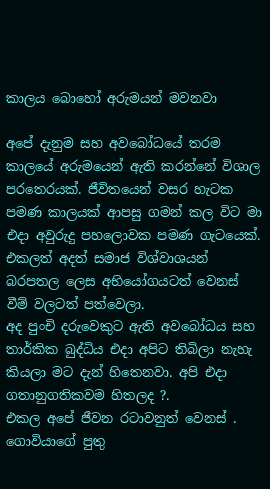කාලය බොහෝ අරුමයන් මවනවා

අපේ දැනුම සහ අවබෝධයේ තරම කාලයේ අරුමයෙන් ඇති කරන්නේ විශාල පරතෙරයක්. ජීවිතයෙන් වසර හැටක පමණ කාලයක් ආපසු ගමන් කල විට මා එදා අවුරුදු පහලොවක පමණ ගැටයෙක්.
එකලත් අදත් සමාජ විශ්වාශයන් බරපතල ලෙස අභියෝගයටත් වෙනස් වීම් වලටත් පත්වෙලා.
අද පුංචි දරුවෙකුට ඇති අවබෝධය සහ තාර්කික බුද්ධිය එදා අපිට තිබිලා නැහැ කියලා මට දැන් හිතෙනවා. අපි එදා ගතානුගතිකවම හිතලද ?.
එකල අපේ ජීවන රටාවනුත් වෙනස් .
ගොවියාගේ පුතු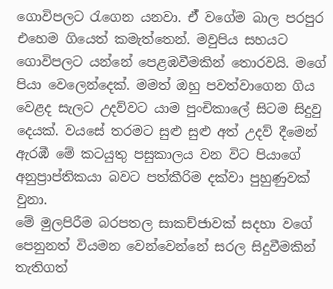ගොවිපලට රැගෙන යනවා. ඒ් වගේම බාල පරපුර එහෙම ගියෙත් කමැත්තෙන්. මවුපිය සහයට ගොවිපලට යන්නේ පෙළඹවීමකින් තොරවයි. මගේ පියා වෙලෙන්දෙක්. මමත් ඔහු පවත්වාගෙන ගිය වෙළද සැලට උදව්වට යාම පුංචිකාලේ සිටම සිදුවු දෙයක්. වයසේ තරමට සුළු සුළු අත් උදව් දීමෙන් ඇරඹී මේ කටයුතු පසුකාලය වන විට පියාගේ අනුප්‍රාප්තිකයා බවට පත්කීරිම දක්වා පුහුණුවක් වුනා.
මේ මුලපිරීම බරපතල සාකච්ජාවක් සදහා වගේ පෙනුනත් වියමන වෙන්වෙන්නේ සරල සිදුවීමකින් තැතිගත්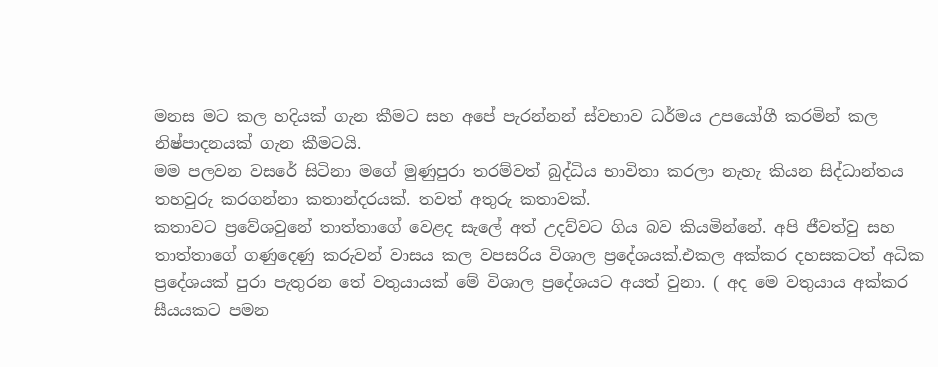මනස මට කල හදියක් ගැන කීමට සහ අපේ පැරන්නන් ස්වභාව ධර්මය උපයෝගී කරමින් කල නිෂ්පාදනයක් ගැන කීමටයි.
මම පලවන වසරේ සිටිනා මගේ මුණුපුරා තරම්වත් බුද්ධිය භාවිතා කරලා නැහැ කියන සිද්ධාන්තය තහවුරු කරගන්නා කතාන්දරයක්. තවත් අතුරු කතාවක්.
කතාවට ප්‍රවේශවුනේ තාත්තාගේ වෙළද සැලේ අත් උදව්වට ගිය බව කියමින්නේ. අපි ජීවත්වු සහ තාත්තාගේ ගණුදෙණු කරුවන් වාසය කල වපසරිය විශාල ප්‍රදේශයක්.එකල අක්කර දහසකටත් අධික ප්‍රදේශයක් පුරා පැතුරන තේ වතුයායක් මේ විශාල ප්‍රදේශයට අයත් වුනා. ( අද මෙ වතුයාය අක්කර සීයයකට පමන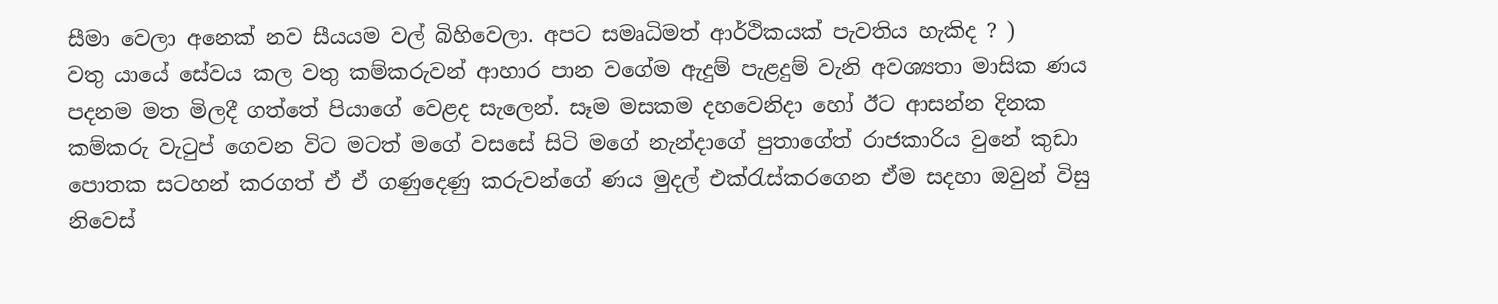සීමා වෙලා අනෙක් නව සීයයම වල් බිහිවෙලා. අපට සමෘධිමත් ආර්ථිකයක් පැවතිය හැකිද ? )
වතු යායේ සේවය කල වතු කම්කරුවන් ආහාර පාන වගේම ඇදුම් පැළදුම් වැනි අවශ්‍යතා මාසික ණය පදනම මත මිලදී ගත්තේ පියාගේ වෙළද සැලෙන්. සෑම මසකම දහවෙනිදා හෝ ඊට ආසන්න දිනක කම්කරු වැටුප් ගෙවන විට මටත් මගේ වසසේ සිටි මගේ නැන්දාගේ පුතාගේත් රාජකාරිය වුනේ කුඩා පොතක සටහන් කරගත් ඒ ඒ ගණුදෙණු කරුවන්ගේ ණය මුදල් එක්රැස්කරගෙන ඒම සදහා ඔවුන් විසු නිවෙස්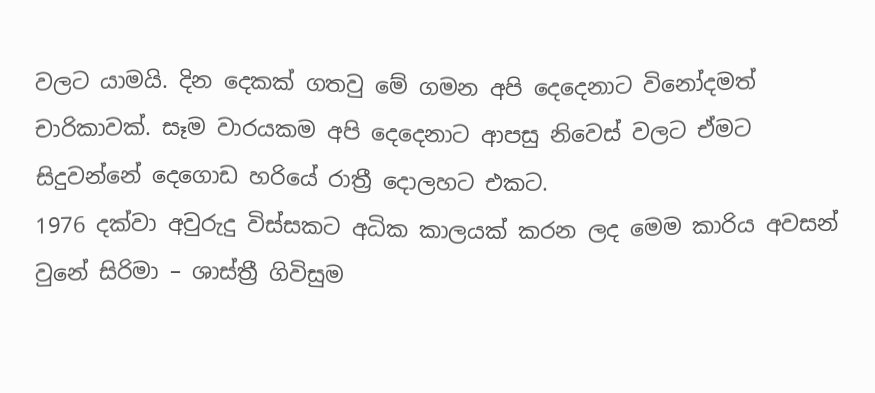වලට යාමයි. දින දෙකක් ගතවු මේ ගමන අපි දෙදෙනාට විනෝදමත් චාරිකාවක්. සෑම වාරයකම අපි දෙදෙනාට ආපසු නිවෙස් වලට ඒමට සිදුවන්නේ දෙගොඩ හරියේ රාත්‍රී දොලහට එකට.
1976 දක්වා අවුරුදු විස්සකට අධික කාලයක් කරන ලද මෙම කාරිය අවසන් වුනේ සිරිමා – ශාස්ත්‍රී ගිවිසුම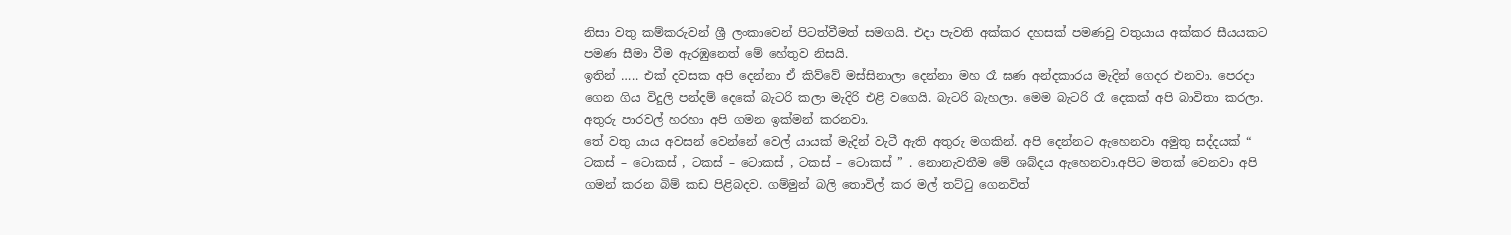නිසා වතු කම්කරුවන් ශ්‍රී ලංකාවෙන් පිටත්වීමත් සමගයි. එදා පැවති අක්කර දහසක් පමණවු වතුයාය අක්කර සීයයකට පමණ සීමා වීම ඇරඹුනෙත් මේ හේතුව නිසයි.
ඉතින් ….. එක් දවසක අපි දෙන්නා ඒ කිව්වේ මස්සිනාලා දෙන්නා මහ රෑ ඝණ අන්දකාරය මැදින් ගෙදර එනවා. පෙරදා ගෙන ගිය විදුලි පන්දම් දෙකේ බැටරි කලා මැදිරි එළි වගෙයි. බැටරි බැහලා. මෙම බැටරි රෑ දෙකක් අපි බාවිතා කරලා. අතුරු පාරවල් හරහා අපි ගමන ඉක්මන් කරනවා.
තේ වතු යාය අවසන් වෙන්නේ වෙල් යායක් මැදින් වැටී ඇති අතුරු මගකින්. අපි දෙන්නට ඇහෙනවා අමුතු සද්දයක් “ ටකස් – ටොකස් , ටකස් – ටොකස් , ටකස් – ටොකස් ” . නොනැවතීම මේ ශබ්දය ඇහෙනවා.අපිට මතක් වෙනවා අපි ගමන් කරන බිම් කඩ පිළිබදව. ගම්මුන් බලි තොවිල් කර මල් තට්ටු ගෙනවිත්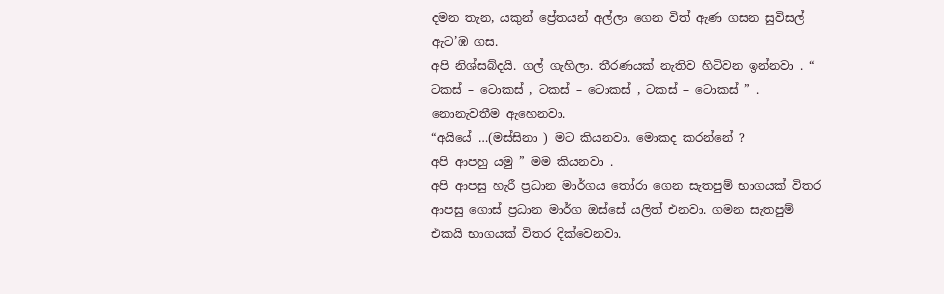දමන තැන, යකුන් ප්‍රේතයන් අල්ලා ගෙන විත් ඇණ ගසන සුවිසල් ඇට’ඹ ගස.
අපි නිශ්සබ්දයි. ගල් ගැහිලා. තීරණයක් නැතිව හිටිවන ඉන්නවා . “ ටකස් – ටොකස් , ටකස් – ටොකස් , ටකස් – ටොකස් ” . නොනැවතීම ඇහෙනවා.
“අයියේ …(මස්සිනා ) මට කියනවා. මොකද කරන්නේ ?
අපි ආපහු යමු ” මම කියනවා .
අපි ආපසු හැරී ප්‍රධාන මාර්ගය තෝරා ගෙන සැතපුම් භාගයක් විතර ආපසු ගොස් ප්‍රධාන මාර්ග ඔස්සේ යලිත් එනවා. ගමන සැතපුම් එකයි භාගයක් විතර දික්වෙනවා.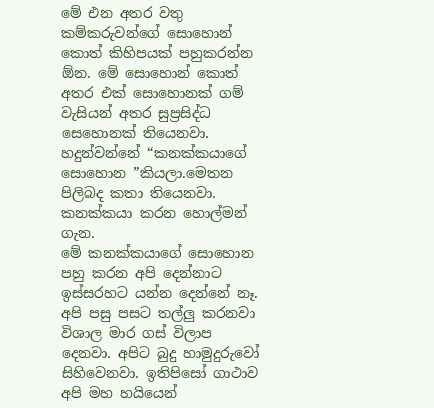මේ එන අතර වතු කම්කරුවන්ගේ සොහොන් කොත් කිහිපයක් පහුකරන්න ඕන. මේ සොහොන් කොත් අතර එක් සොහොනක් ගම් වැසියන් අතර සුප්‍රසිද්ධ සෙහොනක් තියෙනවා. හදුන්වන්නේ “කනක්කයාගේ සොහොන ”කියලා.මෙතන පිලිබද කතා තියෙනවා. කනක්කයා කරන හොල්මන් ගැන.
මේ කනක්කයාගේ සොහොන පහු කරන අපි දෙන්නාට ඉස්සරහට යන්න දෙන්නේ නෑ. අපි පසු පසට තල්ලු කරනවා විශාල මාර ගස් විලාප දෙනවා. අපිට බුදු හාමුදුරුවෝ සිහිවෙනවා. ඉතිපිසෝ ගාථාව අපි මහ හයියෙන්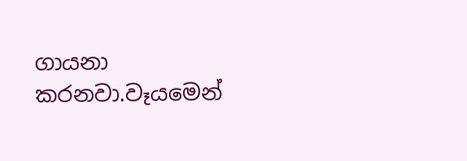ගායනා කරනවා.වෑයමෙන්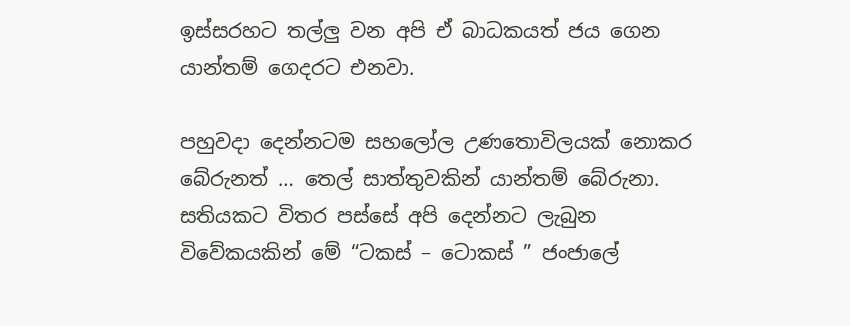ඉස්සරහට තල්ලු වන අපි ඒ බාධකයත් ජය ගෙන යාන්තම් ගෙදරට එනවා.

පහුවදා දෙන්නටම සහලෝල උණතොවිලයක් නොකර බේරුනත් … තෙල් සාත්තුවකින් යාන්තම් බේරුනා.
සතියකට විතර පස්සේ අපි දෙන්නට ලැබුන විවේකයකින් මේ “ටකස් – ටොකස් ” ජංජාලේ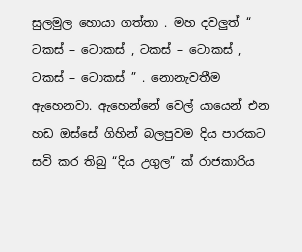සුලමුල හොයා ගත්තා . මහ දවලුත් “ ටකස් – ටොකස් , ටකස් – ටොකස් , ටකස් – ටොකස් ” . නොනැවතීම ඇහෙනවා. ඇහෙන්නේ වෙල් යායෙන් එන හඩ ඔස්සේ ගිහින් බලපුවම දිය පාරකට සවි කර තිබු “දිය උගුල” ක් රාජකාරිය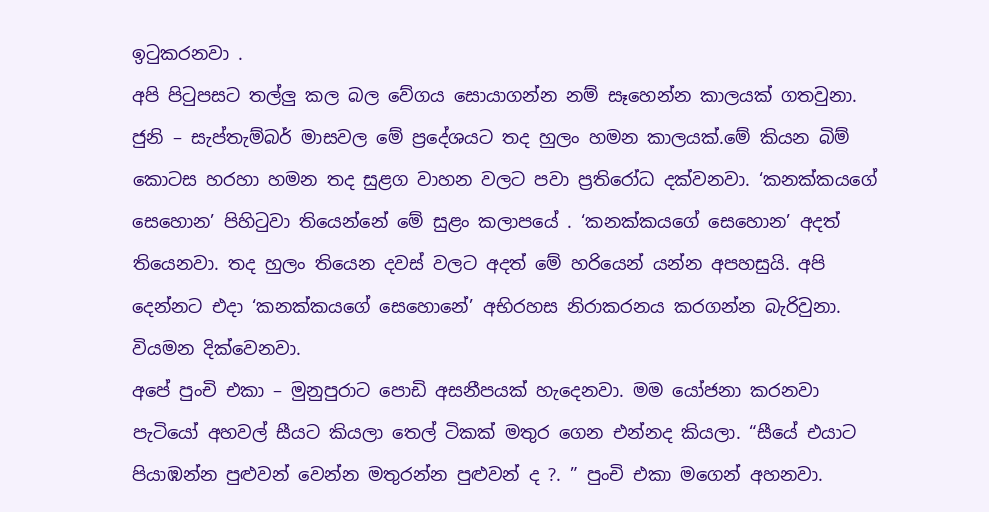ඉටුකරනවා .
අපි පිටුපසට තල්ලු කල බල වේගය සොයාගන්න නම් සෑහෙන්න කාලයක් ගතවුනා. ජුනි – සැප්තැම්බර් මාසවල මේ ප්‍රදේශයට තද හුලං හමන කාලයක්.මේ කියන බිම් කොටස හරහා හමන තද සුළග වාහන වලට පවා ප්‍රතිරෝධ දක්වනවා. ‘කනක්කයගේ සෙහොන’ පිහිටුවා තියෙන්නේ මේ සුළං කලාපයේ . ‘කනක්කයගේ සෙහොන’ අදත් තියෙනවා. තද හුලං තියෙන දවස් වලට අදත් මේ හරියෙන් යන්න අපහසුයි. අපි දෙන්නට එදා ‘කනක්කයගේ සෙහොනේ’ අභිරහස නිරාකරනය කරගන්න බැරිවුනා.
වියමන දික්වෙනවා.
අපේ පුංචි එකා – මුනුපුරාට පොඩි අසනීපයක් හැදෙනවා. මම යෝජනා කරනවා පැටියෝ අහවල් සීයට කියලා තෙල් ටිකක් මතුර ගෙන එන්නද කියලා. “සීයේ එයාට පියාඹන්න පුළුවන් වෙන්න මතුරන්න පුළුවන් ද ?. ” පුංචි එකා මගෙන් අහනවා.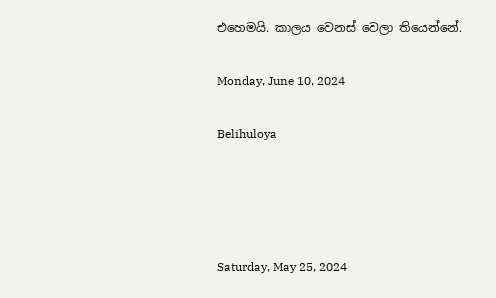එහෙමයි. කාලය වෙනස් වෙලා තියෙන්නේ.

Monday, June 10, 2024

Belihuloya




Saturday, May 25, 2024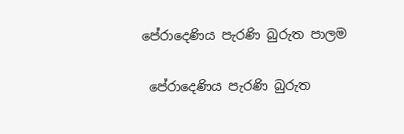පේරාදෙණිය පැරණි බුරුත පාලම

 පේරාදෙණිය පැරණි බුරුත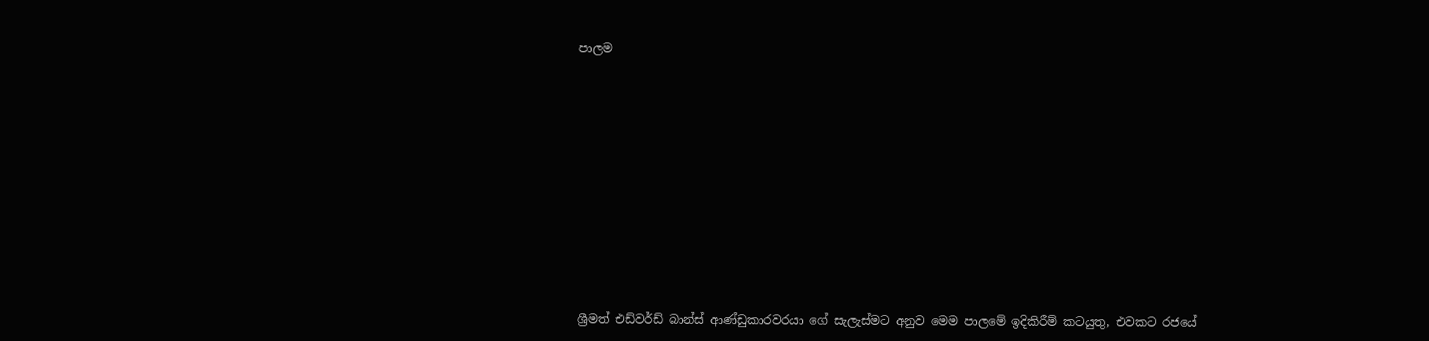පාලම













ශ්‍රීමත් එඩ්වර්ඩ් බාන්ස් ආණ්ඩුකාරවරයා ගේ සැලැස්මට අනුව මෙම පාලමේ ඉදිකිරීම් කටයුතු, එවකට රජයේ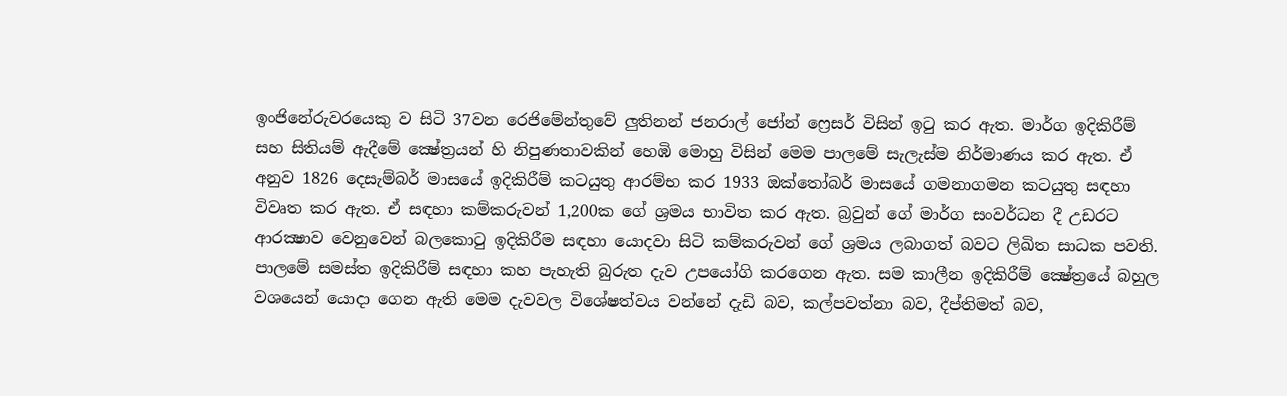ඉංජිනේරුවරයෙකු ව සිටි 37වන රෙජිමේන්තුවේ ලුතිනන් ජනරාල් ජෝන් ෆ්‍රෙසර් විසින් ඉටු කර ඇත. මාර්ග ඉදිකිරීම් සහ සිතියම් ඇදීමේ ක්‍ෂේත්‍රයන් හි නිපුණතාවකින් හෙඹි මොහු විසින් මෙම පාලමේ සැලැස්ම නිර්මාණය කර ඇත. ඒ අනුව 1826 දෙසැම්බර් මාසයේ ඉදිකිරීම් කටයුතු ආරම්භ කර 1933 ඔක්තෝබර් මාසයේ ගමනාගමන කටයුතු සඳහා විවෘත කර ඇත. ඒ සඳහා කම්කරුවන් 1,200ක ගේ ශ්‍රමය භාවිත කර ඇත. බ්‍රවුන් ගේ මාර්ග සංවර්ධන දී උඩරට ආරක්‍ෂාව වෙනුවෙන් බලකොටු ඉදිකිරීම සඳහා යොදවා සිටි කම්කරුවන් ගේ ශ්‍රමය ලබාගත් බවට ලිඛිත සාධක පවති. පාලමේ සමස්ත ඉදිකිරීම් සඳහා කහ පැහැති බුරුත දැව උපයෝගි කරගෙන ඇත. සම කාලීන ඉදිකිරීම් ක්‍ෂේත්‍රයේ බහුල වශයෙන් යොදා ගෙන ඇති මෙම දැවවල විශේෂත්වය වන්නේ දැඩි බව, කල්පවත්නා බව, දීප්තිමත් බව,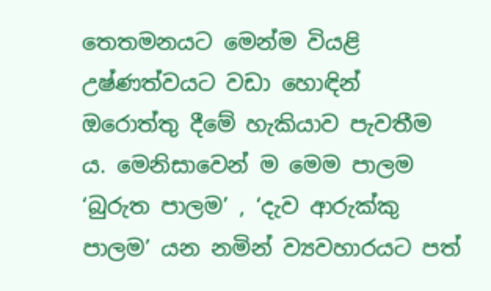තෙතමනයට මෙන්ම වියළි උෂ්ණත්වයට වඩා හොඳින් ඔරොත්තු දීමේ හැකියාව පැවතීම ය. මෙනිසාවෙන් ම මෙම පාලම ‘බුරුත පාලම’ , ‘දැව ආරුක්කු පාලම’ යන නමින් ව්‍යවහාරයට පත්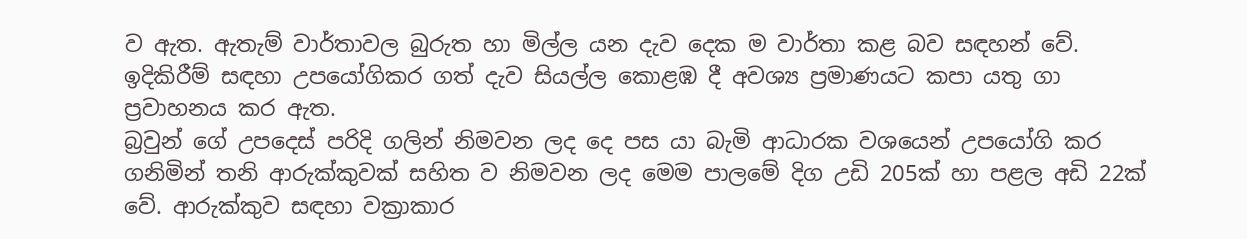ව ඇත. ඇතැම් වාර්තාවල බුරුත හා මිල්ල යන දැව දෙක ම වාර්තා කළ බව සඳහන් වේ. ඉදිකිරීම් සඳහා උපයෝගිකර ගත් දැව සියල්ල කොළඹ දී අවශ්‍ය ප්‍රමාණයට කපා යතු ගා ප්‍රවාහනය කර ඇත.
බ්‍රවුන් ගේ උපදෙස් පරිදි ගලින් නිමවන ලද දෙ පස යා බැමි ආධාරක වශයෙන් උපයෝගි කර ගනිමින් තනි ආරුක්කුවක් සහිත ව නිමවන ලද මෙම පාලමේ දිග උඩි 205ක් හා පළල අඩි 22ක් වේ. ආරුක්කුව සඳහා වක්‍රාකාර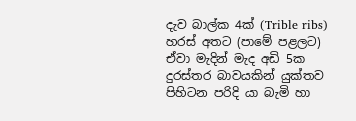දැව බාල්ක 4ක් (Trible ribs) හරස් අතට (පාමේ පළලට) ඒවා මැදින් මැද අඩි 5ක දුරස්තර බාවයකින් යුක්තව පිහිටන පරිදි යා බැමි හා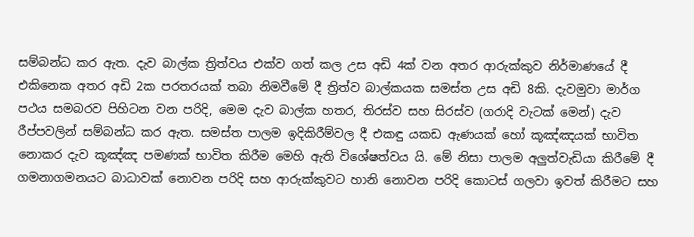සම්බන්ධ කර ඇත. දැව බාල්ක ත්‍රිත්වය එක්ව ගත් කල උස අඩි 4ක් වන අතර ආරුක්කුව නිර්මාණයේ දී එකිනෙක අතර අඩි 2ක පරතරයක් තබා නිමවීමේ දී ත්‍රිත්ව බාල්කයක සමස්ත උස අඩි 8කි. දැවමුවා මාර්ග පථය සමබරව පිහිටන වන පරිදි, මෙම දැව බාල්ක හතර, තිරස්ව සහ සිරස්ව (ගරාදි වැටක් මෙන්) දැව රීප්පවලින් සම්බන්ධ කර ඇත. සමස්ත පාලම ඉදිකිරීම්වල දී එකඳු යකඩ ඇණයක් හෝ කූඤ්ඤයක් භාවිත නොකර දැව කූඤ්ඤ පමණක් භාවිත කිරීම මෙහි ඇති විශේෂත්වය යි. මේ නිසා පාලම අලුත්වැඩියා කිරීමේ දී ගමනාගමනයට බාධාවක් නොවන පරිදි සහ ආරුක්කුවට හානි නොවන පරිදි කොටස් ගලවා ඉවත් කිරීමට සහ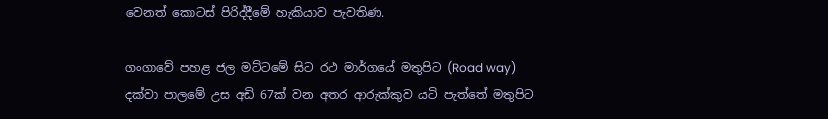වෙනත් කොටස් පිරිද්දීමේ හැකියාව පැවතිණ.

ගංගාවේ පහළ ජල මට්ටමේ සිට රථ මාර්ගයේ මතුපිට (Road way) දක්වා පාලමේ උස අඩි 67ක් වන අතර ආරුක්කුව යටි පැත්තේ මතුපිට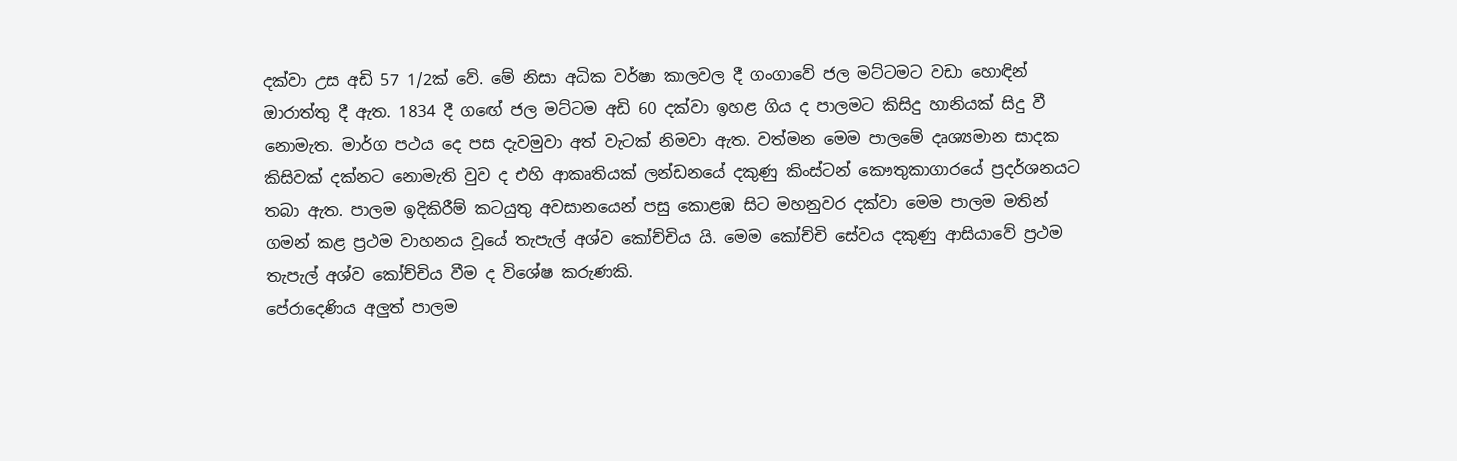දක්වා උස අඩි 57 1/2ක් වේ. මේ නිසා අධික වර්ෂා කාලවල දී ගංගාවේ ජල මට්ටමට වඩා හොඳින් ඔාරාත්තු දී ඇත. 1834 දී ගඟේ ජල මට්ටම අඩි 60 දක්වා ඉහළ ගිය ද පාලමට කිසිදු හානියක් සිදු වී නොමැත. මාර්ග පථය දෙ පස දැවමුවා අත් වැටක් නිමවා ඇත. වත්මන මෙම පාලමේ දෘශ්‍යමාන සාදක කිසිවක් දක්නට නොමැති වුව ද එහි ආකෘතියක් ලන්ඩනයේ දකුණු කිංස්ටන් කෞතුකාගාරයේ ප්‍රදර්ශනයට තබා ඇත. පාලම ඉදිකිරීම් කටයුතු අවසානයෙන් පසු කොළඹ සිට මහනුවර දක්වා මෙම පාලම මතින් ගමන් කළ ප්‍රථම වාහනය වූයේ තැපැල් අශ්ව කෝච්චිය යි. මෙම කෝච්චි සේවය දකුණු ආසියාවේ ප්‍රථම තැපැල් අශ්ව කෝච්චිය වීම ද විශේෂ කරුණකි.
පේරාදෙණිය අලුත් පාලම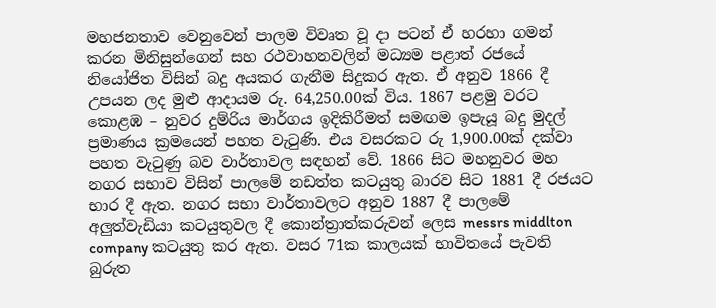මහජනතාව වෙනුවෙන් පාලම විවෘත වූ දා පටන් ඒ හරහා ගමන් කරන මිනිසුන්ගෙන් සහ රථවාහනවලින් මධ්‍යම පළාත් රජයේ නියෝජිත විසින් බදු අයකර ගැනීම සිදුකර ඇත. ඒ අනුව 1866 දී උපයන ලද මුළු ආදායම රු. 64,250.00ක් විය. 1867 පළමු වරට කොළඹ – නුවර දුම්රිය මාර්ගය ඉදිකිරීමත් සමඟම ඉපැයූ බදු මුදල් ප්‍රමාණය ක්‍රමයෙන් පහත වැටුණි. එය වසරකට රු 1,900.00ක් දක්වා පහත වැටුණු බව වාර්තාවල සඳහන් වේ. 1866 සිට මහනුවර මහ නගර සභාව විසින් පාලමේ නඩත්ත කටයුතු බාරව සිට 1881 දී රජයට භාර දී ඇත. නගර සභා වාර්තාවලට අනුව 1887 දී පාලමේ අලුත්වැඩියා කටයුතුවල දී කොන්ත්‍රාත්කරුවන් ලෙස messrs middlton company කටයුතු කර ඇත. වසර 71ක කාලයක් භාවිතයේ පැවති බුරුත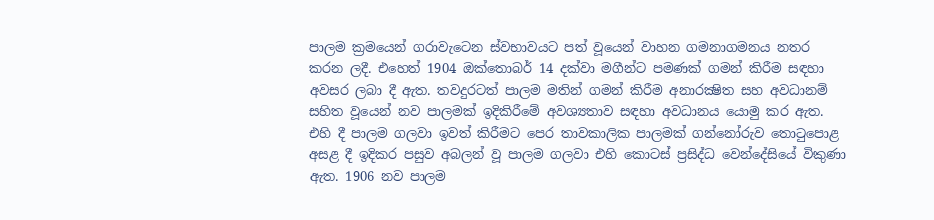පාලම ක්‍රමයෙන් ගරාවැටෙන ස්වභාවයට පත් වූයෙන් වාහන ගමනාගමනය නතර කරන ලදී. එහෙත් 1904 ඔක්තොබර් 14 දක්වා මගීන්ට පමණක් ගමන් කිරීම සඳහා අවසර ලබා දී ඇත. තවදුරටත් පාලම මතින් ගමන් කිරීම අනාරක්‍ෂිත සහ අවධානම් සහිත වූයෙන් නව පාලමක් ඉදිකිරීමේ අවශ්‍යතාව සඳහා අවධානය යොමු කර ඇත. එහි දී පාලම ගලවා ඉවත් කිරීමට පෙර තාවකාලික පාලමක් ගන්නෝරුව තොටුපොළ අසළ දී ඉදිකර පසුව අබලන් වූ පාලම ගලවා එහි කොටස් ප්‍රසිද්ධ වෙන්දේසියේ විකුණා ඇත. 1906 නව පාලම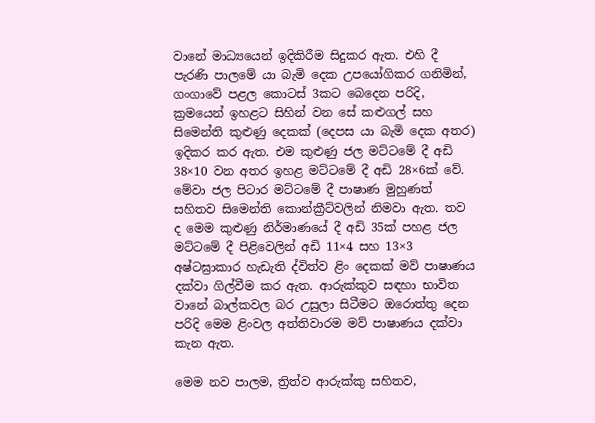වානේ මාධ්‍යයෙන් ඉදිකිරීම සිදුකර ඇත. එහි දී පැරණි පාලමේ යා බැමි දෙක උපයෝගිකර ගනිමින්, ගංගාවේ පළල කොටස් 3කට බෙදෙන පරිදි, ක්‍රමයෙන් ඉහළට සිහින් වන සේ කළුගල් සහ සිමෙන්ති කුළුණු දෙකක් (දෙපස යා බැමි දෙක අතර) ඉදිකර කර ඇත. එම කුළුණු ජල මට්ටමේ දී අඩි 38×10 වන අතර ඉහළ මට්ටමේ දී අඩි 28×6ක් වේ. මේවා ජල පිටාර මට්ටමේ දී පාෂාණ මුහුණත් සහිතව සිමෙන්ති කොන්ක්‍රීට්වලින් නිමවා ඇත. තව ද මෙම කුළුණු නිර්මාණයේ දී අඩි 35ක් පහළ ජල මට්ටමේ දී පිළිවෙලින් අඩි 11×4 සහ 13×3 අෂ්ටඝ්‍රාකාර හැඩැති ද්විත්ව ළිං දෙකක් මව් පාෂාණය දක්වා ගිල්වීම කර ඇත. ආරුක්කුව සඳහා භාවිත වානේ බාල්කවල බර උසුලා සිටීමට ඔරොත්තු දෙන පරිදි මෙම ළිංවල අත්තිවාරම මව් පාෂාණය දක්වා කැන ඇත.

මෙම නව පාලම, ත්‍රිත්ව ආරුක්කු සහිතව,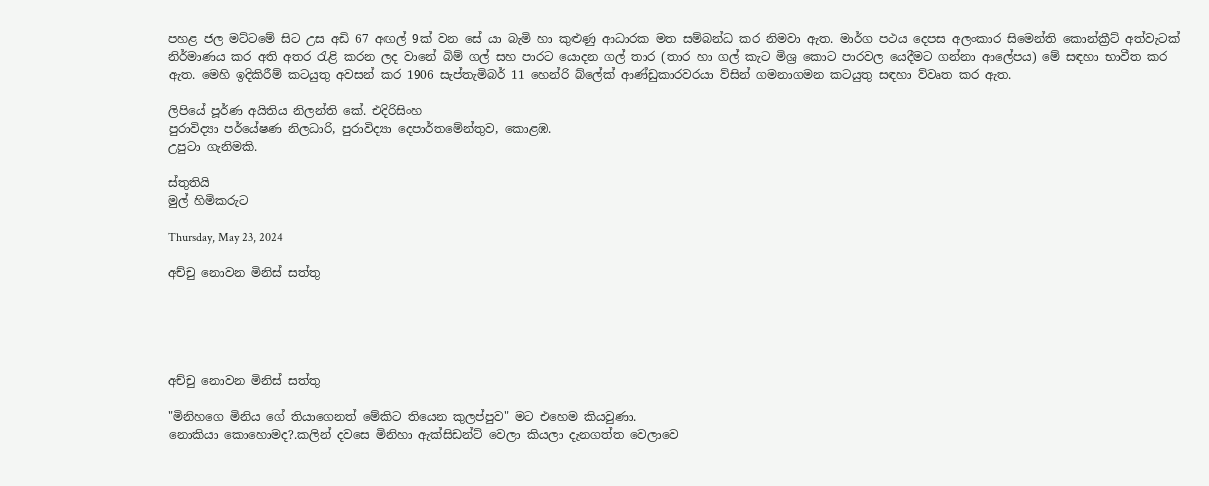පහළ ජල මට්ටමේ සිට උස අඩි 67 අඟල් 9ක් වන සේ යා බැමි හා කුළුණු ආධාරක මත සම්බන්ධ කර නිමවා ඇත. මාර්ග පථය දෙපස අලංකාර සිමෙන්ති කොන්ක්‍රීට් අත්වැටක් නිර්මාණය කර අති අතර රැළි කරන ලද වානේ බිම් ගල් සහ පාරට යොදන ගල් තාර (තාර හා ගල් කැට මිශ්‍ර කොට පාරවල යෙදීමට ගන්නා ආලේපය) මේ සඳහා භාවීත කර ඇත. මෙහි ඉදිකිරීම් කටයුතු අවසන් කර 1906 සැප්තැමිබර් 11 හෙන්රි බ්ලේක් ආණ්ඩුකාරවරයා ව්සින් ගමනාගමන කටයුතු සඳහා ව්වෘත කර ඇත.

ලිපියේ පූර්ණ අයිතිය නිලන්ති කේ. එදිරිසිංහ
පුරාවිද්‍යා පර්යේෂණ නිලධාරි, පුරාවිද්‍යා දෙපාර්තමේන්තුව, කොළඹ.
උපුටා ගැනිමකි.

ස්තුතියි
මුල් හිමිකරුට

Thursday, May 23, 2024

අච්චු නොවන මිනිස් සත්තු





අච්චු නොවන මිනිස් සත්තු

"මිනිහගෙ මිනිය ගේ තියාගෙනත් මේකිට තියෙන කුලප්පුව" මට එහෙම කියවුණා.
නොකියා කොහොමද?.කලින් දවසෙ මිනිහා ඇක්සිඩන්ට් වෙලා කියලා දැනගත්ත වෙලාවෙ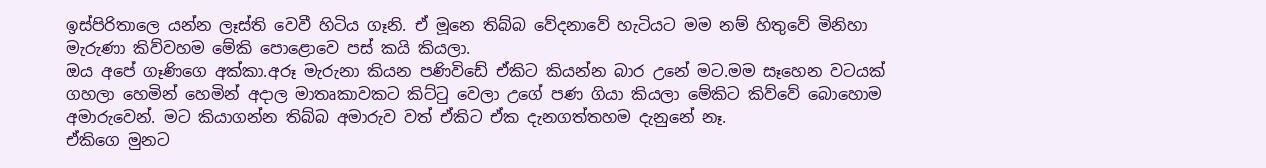ඉස්පිරිතාලෙ යන්න ලෑස්ති වෙවී හිටිය ගෑනි. ඒ මූනෙ තිබ්බ වේදනාවේ හැටියට මම නම් හිතුවේ මිනිහා මැරුණා කිව්වහම මේකි පොළොවෙ පස් කයි කියලා.
ඔය අපේ ගෑණිගෙ අක්කා.අරූ මැරුනා කියන පණිවිඩේ ඒකිට කියන්න බාර උනේ මට.මම සෑහෙන වටයක් ගහලා හෙමින් හෙමින් අදාල මාතෘකාවකට කිට්ටු වෙලා උගේ පණ ගියා කියලා මේකිට කිව්වේ බොහොම අමාරුවෙන්. මට කියාගන්න තිබ්බ අමාරුව වත් ඒකිට ඒක දැනගත්තහම දැනුනේ නෑ.
ඒකිගෙ මුනට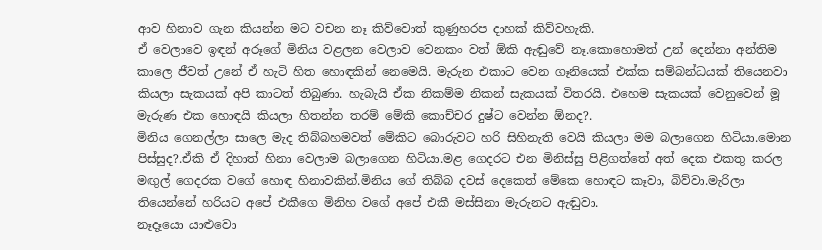ආව හිනාව ගැන කියන්න මට වචන නෑ කිව්වොත් කුණුහරප දාහක් කිව්වහැකි.
ඒ වෙලාවෙ ඉඳන් අරූගේ මිනිය වළලන වෙලාව වෙනකං වත් ඕකි ඇඬුවේ නෑ.කොහොමත් උන් දෙන්නා අන්තිම කාලෙ ජීවත් උනේ ඒ හැටි හිත හොඳකින් නෙමෙයි. මැරුන එකාට වෙන ගෑනියෙක් එක්ක සම්බන්ධයක් තියෙනවා කියලා සැකයක් අපි කාටත් තිබුණා. හැබැයි ඒක නිකම්ම නිකන් සැකයක් විතරයි. එහෙම සැකයක් වෙනුවෙන් මූ මැරුණ එක හොඳයි කියලා හිතන්න තරම් මේකි කොච්චර දුෂ්ට වෙන්න ඕනද?.
මිනිය ගෙනල්ලා සාලෙ මැද තිබ්බහමවත් මේකිට බොරුවට හරි සිහිනැති වෙයි කියලා මම බලාගෙන හිටියා.මොන පිස්සුද?.ඒකි ඒ දිහාත් හිනා වෙලාම බලාගෙන හිටියා.මළ ගෙදරට එන මිනිස්සු පිළිගත්තේ අත් දෙක එකතු කරල මඟුල් ගෙදරක වගේ හොඳ හිනාවකින්.මිනිය ගේ තිබ්බ දවස් දෙකෙත් මේකෙ හොඳට කෑවා, බිව්වා.මැරිලා තියෙන්නේ හරියට අපේ එකීගෙ මිනිහ වගේ අපේ එකී මස්සිනා මැරුනට ඇඬුවා.
නෑදෑයො යාළුවො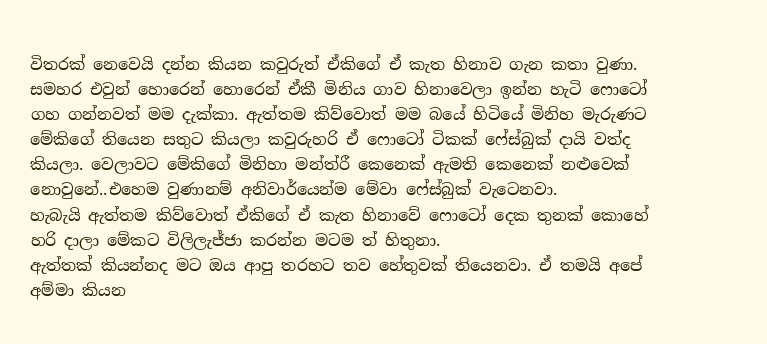විතරක් නෙවෙයි දන්න කියන කවුරුත් ඒකිගේ ඒ කැත හිනාව ගැන කතා වුණා. සමහර එවුන් හොරෙන් හොරෙන් ඒකී මිනිය ගාව හිනාවෙලා ඉන්න හැටි ෆොටෝ ගහ ගන්නවත් මම දැක්කා. ඇත්තම කිව්වොත් මම බයේ හිටියේ මිනිහ මැරුණට මේකිගේ තියෙන සතුට කියලා කවුරුහරි ඒ ෆොටෝ ටිකක් ෆේස්බුක් දායි වත්ද කියලා. වෙලාවට මේකිගේ මිනිහා මන්ත්රී කෙනෙක් ඇමති කෙනෙක් නළුවෙක් නොවුනේ..එහෙම වුණානම් අනිවාර්යෙන්ම මේවා ෆේස්බුක් වැටෙනවා.
හැබැයි ඇත්තම කිව්වොත් ඒකිගේ ඒ කැත හිනාවේ ෆොටෝ දෙක තුනක් කොහේ හරි දාලා මේකට විලිලැජ්ජා කරන්න මටම ත් හිතුනා.
ඇත්තක් කියන්නද මට ඔය ආපු තරහට තව හේතුවක් තියෙනවා. ඒ තමයි අපේ අම්මා කියන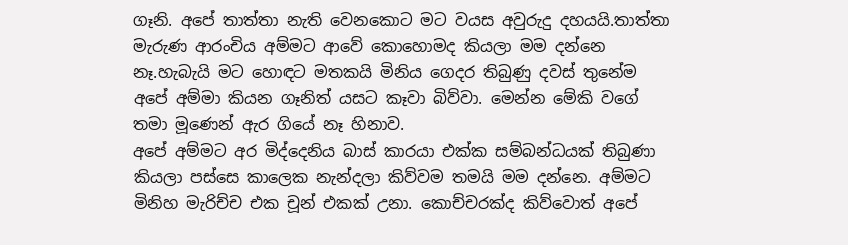ගෑනි. අපේ තාත්තා නැති වෙනකොට මට වයස අවුරුදු දහයයි.තාත්තා මැරුණ ආරංචිය අම්මට ආවේ කොහොමද කියලා මම දන්නෙ නෑ.හැබැයි මට හොඳට මතකයි මිනිය ගෙදර තිබුණු දවස් තුනේම අපේ අම්මා කියන ගෑනිත් යසට කෑවා බිව්වා. මෙන්න මේකි වගේ තමා මූණෙන් ඇර ගියේ නෑ හිනාව.
අපේ අම්මට අර මිද්දෙනිය බාස් කාරයා එක්ක සම්බන්ධයක් තිබුණා කියලා පස්සෙ කාලෙක නැන්දලා කිව්වම තමයි මම දන්නෙ. අම්මට මිනිහ මැරිච්ච එක චූන් එකක් උනා. කොච්චරක්ද කිව්වොත් අපේ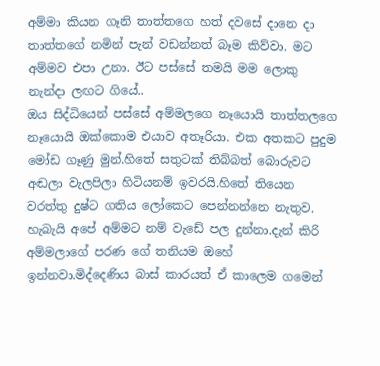අම්මා කියන ගෑනි තාත්තගෙ හත් දවසේ දානෙ දා තාත්තගේ නමින් පැන් වඩන්නත් බෑම කිව්වා. මට අම්මව එපා උනා. ඊට පස්සේ තමයි මම ලොකු නැන්දා ලඟට ගියේ..
ඔය සිද්ධියෙන් පස්සේ අම්මලගෙ නෑයොයි තාත්තලගෙ නෑයොයි ඔක්කොම එයාව අතෑරියා. එක අතකට පුදුම මෝඩ ගෑණු මුන්.හිතේ සතුටක් තිබ්බත් බොරුවට අඬලා වැලපිලා හිටියනම් ඉවරයි.හිතේ තියෙන වරත්තු දුෂ්ට ගතිය ලෝකෙට පෙන්නන්නෙ නැතුව.
හැබැයි අපේ අම්මට නම් වැඩේ පල දුන්නා.දැන් කිරි අම්මලාගේ පරණ ගේ තනියම ඔහේ ඉන්නවා.මිද්දෙණිය බාස් කාරයත් ඒ කාලෙම ගමෙන්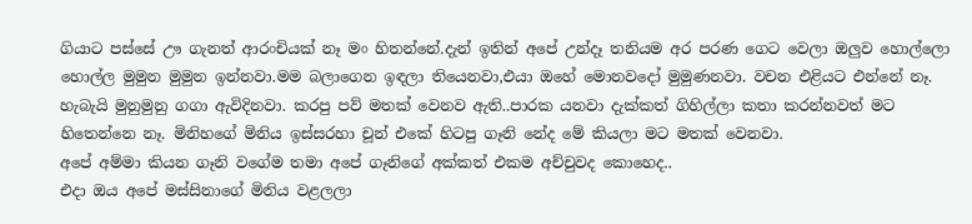ගියාට පස්සේ ඌ ගැනත් ආරංචියක් නෑ මං හිතන්නේ.දැන් ඉතින් අපේ උන්දෑ තනියම අර පරණ ගෙට වෙලා ඔලුව හොල්ලො හොල්ල මුමුන මුමුන ඉන්නවා.මම බලාගෙන ඉඳලා තියෙනවා,එයා ඔහේ මොනවදෝ මුමුණනවා. වචන එළියට එන්නේ නෑ. හැබැයි මුනුමුනු ගගා ඇවිදිනවා. කරපු පව් මතක් වෙනව ඇති..පාරක යනවා දැක්කත් ගිහිල්ලා කතා කරන්නවත් මට හිතෙන්නෙ නෑ. මිනිහගේ මිනිය ඉස්සරහා චූන් එකේ හිටපු ගෑනි නේද මේ කියලා මට මතක් වෙනවා.
අපේ අම්මා කියන ගෑනි වගේම තමා අපේ ගෑනිගේ අක්කත් එකම අච්චුවද කොහෙද..
එදා ඔය අපේ මස්සිනාගේ මිනිය වළලලා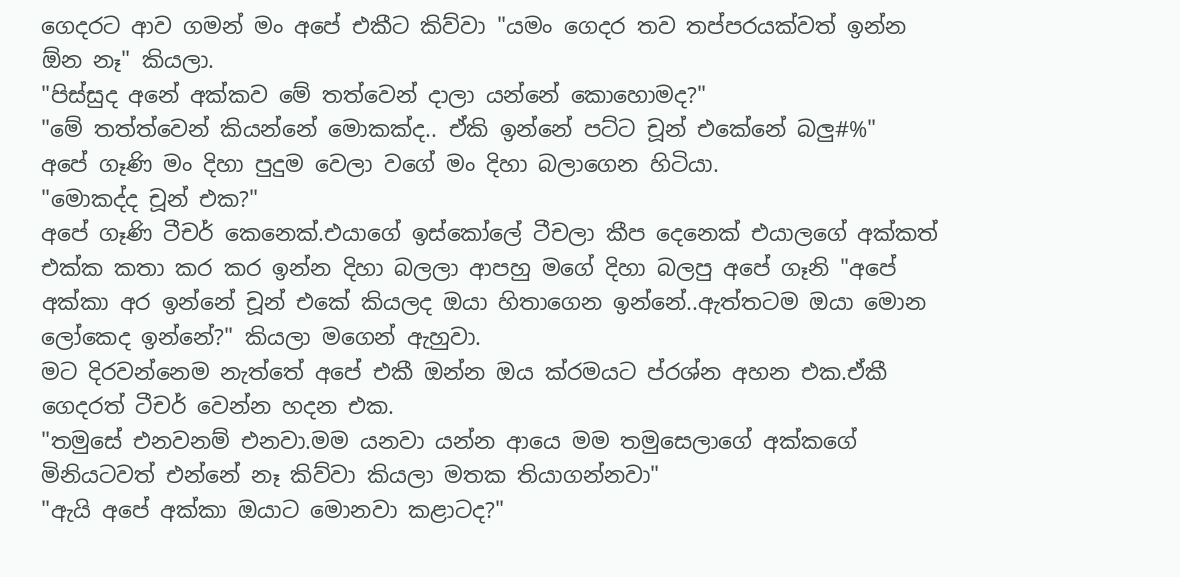ගෙදරට ආව ගමන් මං අපේ එකීට කිව්වා "යමං ගෙදර තව තප්පරයක්වත් ඉන්න ඕන නෑ" කියලා.
"පිස්සුද අනේ අක්කව මේ තත්වෙන් දාලා යන්නේ කොහොමද?"
"මේ තත්ත්වෙන් කියන්නේ මොකක්ද.. ඒකි ඉන්නේ පට්ට චූන් එකේනේ බලු#%"
අපේ ගෑණි මං දිහා පුදුම වෙලා වගේ මං දිහා බලාගෙන හිටියා.
"මොකද්ද චූන් එක?"
අපේ ගෑණි ටීචර් කෙනෙක්.එයාගේ ඉස්කෝලේ ටීචලා කීප දෙනෙක් එයාලගේ අක්කත් එක්ක කතා කර කර ඉන්න දිහා බලලා ආපහු මගේ දිහා බලපු අපේ ගෑනි "අපේ අක්කා අර ඉන්නේ චූන් එකේ කියලද ඔයා හිතාගෙන ඉන්නේ..ඇත්තටම ඔයා මොන ලෝකෙද ඉන්නේ?" කියලා මගෙන් ඇහුවා.
මට දිරවන්නෙම නැත්තේ අපේ එකී ඔන්න ඔය ක්රමයට ප්රශ්න අහන එක.ඒකී ගෙදරත් ටීචර් වෙන්න හදන එක.
"තමුසේ එනවනම් එනවා.මම යනවා යන්න ආයෙ මම තමුසෙලාගේ අක්කගේ මිනියටවත් එන්නේ නෑ කිව්වා කියලා මතක තියාගන්නවා"
"ඇයි අපේ අක්කා ඔයාට මොනවා කළාටද?"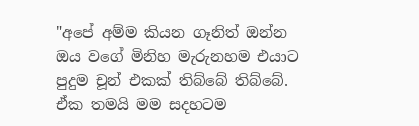"අපේ අම්ම කියන ගෑනිත් ඔන්න ඔය වගේ මිනිහ මැරුනහම එයාට පුදුම චූන් එකක් තිබ්බේ තිබ්බේ. ඒක තමයි මම සදහටම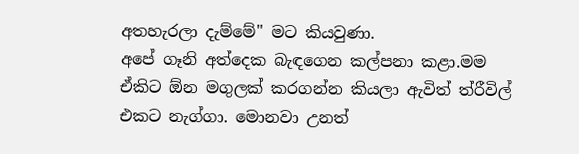අතහැරලා දැම්මේ" මට කියවුණා.
අපේ ගෑනි අත්දෙක බැඳගෙන කල්පනා කළා.මම ඒකිට ඕන මගුලක් කරගන්න කියලා ඇවිත් ත්රීවිල් එකට නැග්ගා. මොනවා උනත්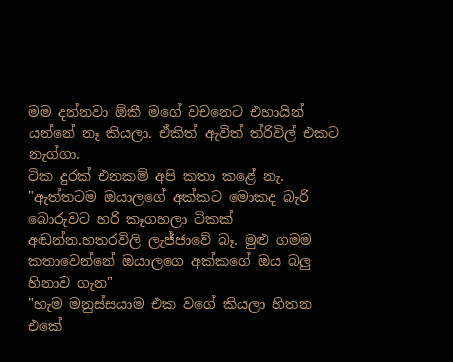මම දන්නවා ඕකී මගේ වචනෙට එහායින් යන්නේ නෑ කියලා. ඒකිත් ඇවිත් ත්රිවිල් එකට නැග්ගා.
ටික දුරක් එනකම් අපි කතා කළේ නැ.
"ඇත්තටම ඔයාලගේ අක්කට මොකද බැරි බොරුවට හරි කෑගහලා ටිකක් අඬන්න.හතරවිලි ලැජ්ජාවේ බෑ. මුළු ගමම කතාවෙන්නේ ඔයාලගෙ අක්කගේ ඔය බලු හිනාව ගැන"
"හැම මනුස්සයාම එක වගේ කියලා හිතන එකේ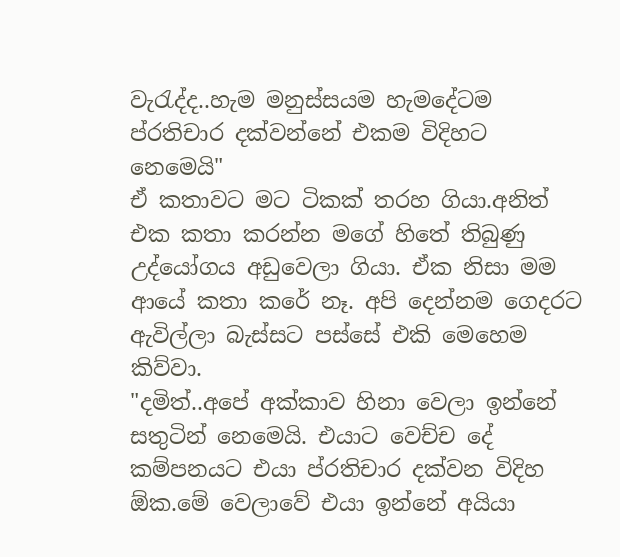වැරැද්ද..හැම මනුස්සයම හැමදේටම ප්රතිචාර දක්වන්නේ එකම විදිහට නෙමෙයි"
ඒ කතාවට මට ටිකක් තරහ ගියා.අනිත් එක කතා කරන්න මගේ හිතේ තිබුණු උද්යෝගය අඩුවෙලා ගියා. ඒක නිසා මම ආයේ කතා කරේ නෑ. අපි දෙන්නම ගෙදරට ඇවිල්ලා බැස්සට පස්සේ එකි මෙහෙම කිව්වා.
"දමිත්..අපේ අක්කාව හිනා වෙලා ඉන්නේ සතුටින් නෙමෙයි. එයාට වෙච්ච දේ කම්පනයට එයා ප්රතිචාර දක්වන විදිහ ඕක.මේ වෙලාවේ එයා ඉන්නේ අයියා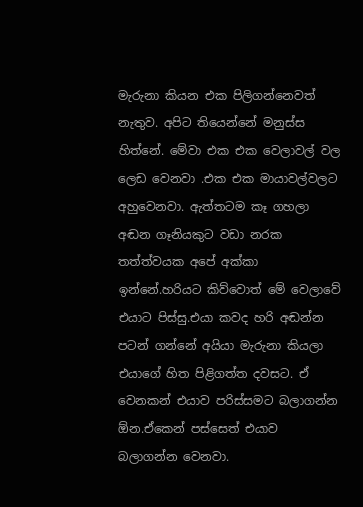මැරුනා කියන එක පිලිගන්නෙවත් නැතුව. අපිට තියෙන්නේ මනුස්ස හිත්නේ. මේවා එක එක වෙලාවල් වල ලෙඩ වෙනවා .එක එක මායාවල්වලට අහුවෙනවා. ඇත්තටම කෑ ගහලා අඬන ගෑනියකුට වඩා නරක තත්ත්වයක අපේ අක්කා ඉන්නේ.හරියට කිව්වොත් මේ වෙලාවේ එයාට පිස්සු.එයා කවද හරි අඬන්න පටන් ගන්නේ අයියා මැරුනා කියලා එයාගේ හිත පිළිගත්ත දවසට. ඒ වෙනකන් එයාව පරිස්සමට බලාගන්න ඕන.ඒකෙන් පස්සෙත් එයාව බලාගන්න වෙනවා.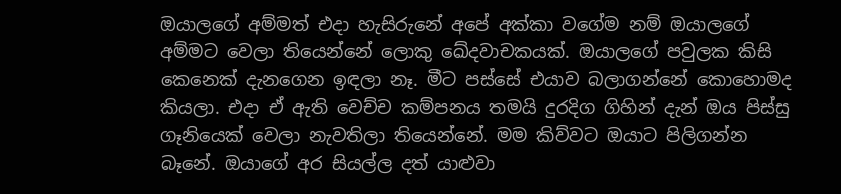ඔයාලගේ අම්මත් එදා හැසිරුනේ අපේ අක්කා වගේම නම් ඔයාලගේ අම්මට වෙලා තියෙන්නේ ලොකු ඛේදවාචකයක්. ඔයාලගේ පවුලක කිසි කෙනෙක් දැනගෙන ඉඳලා නෑ. මීට පස්සේ එයාව බලාගන්නේ කොහොමද කියලා. එදා ඒ ඇති වෙච්ච කම්පනය තමයි දුරදිග ගිහින් දැන් ඔය පිස්සු ගෑනියෙක් වෙලා නැවතිලා තියෙන්නේ. මම කිව්වට ඔයාට පිලිගන්න බෑනේ. ඔයාගේ අර සියල්ල දත් යාළුවා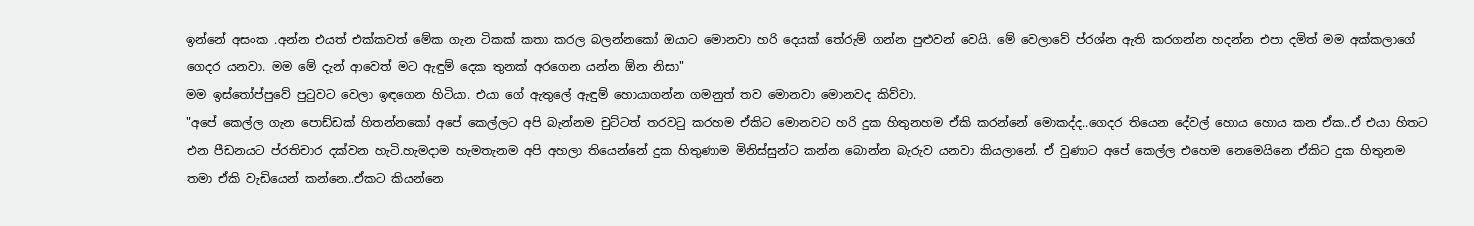ඉන්නේ අසංක .අන්න එයත් එක්කවත් මේක ගැන ටිකක් කතා කරල බලන්නකෝ ඔයාට මොනවා හරි දෙයක් තේරුම් ගන්න පුළුවන් වෙයි. මේ වෙලාවේ ප්රශ්න ඇති කරගන්න හදන්න එපා දමිත් මම අක්කලාගේ ගෙදර යනවා. මම මේ දැන් ආවෙත් මට ඇඳුම් දෙක තුනක් අරගෙන යන්න ඕන නිසා"
මම ඉස්තෝප්පුවේ පුටුවට වෙලා ඉඳගෙන හිටියා. එයා ගේ ඇතුලේ ඇඳුම් හොයාගන්න ගමනුත් තව මොනවා මොනවද කිව්වා.
"අපේ කෙල්ල ගැන පොඩ්ඩක් හිතන්නකෝ අපේ කෙල්ලට අපි බැන්නම චුට්ටත් තරවටු කරහම ඒකිට මොනවට හරි දුක හිතුනහම ඒකි කරන්නේ මොකද්ද..ගෙදර තියෙන දේවල් හොය හොය කන ඒක..ඒ එයා හිතට එන පීඩනයට ප්රතිචාර දක්වන හැටි.හැමදාම හැමතැනම අපි අහලා තියෙන්නේ දුක හිතුණාම මිනිස්සුන්ට කන්න බොන්න බැරුව යනවා කියලානේ. ඒ වුණාට අපේ කෙල්ල එහෙම නෙමෙයිනෙ ඒකිට දුක හිතුනම තමා ඒකි වැඩියෙන් කන්නෙ..ඒකට කියන්නෙ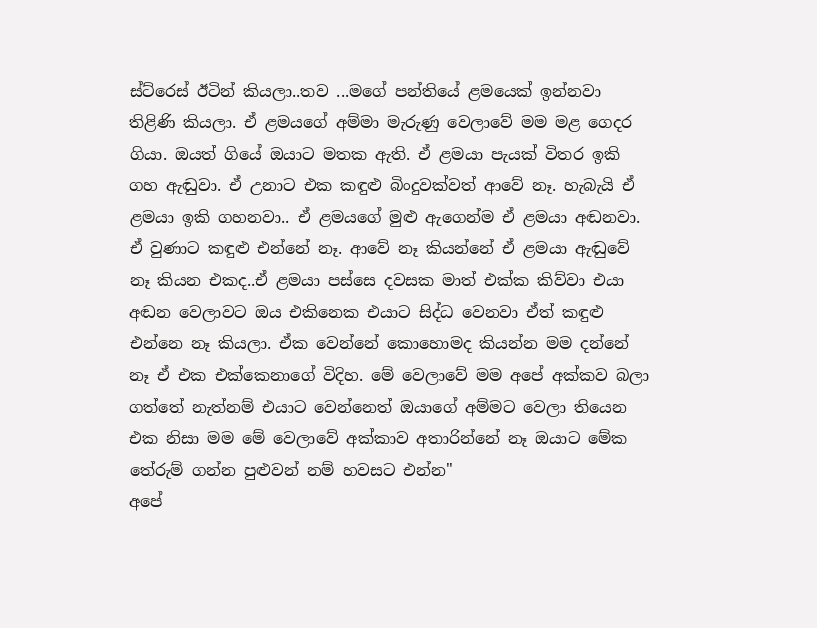ස්ට්රෙස් ඊටින් කියලා..තව ...මගේ පන්තියේ ළමයෙක් ඉන්නවා තිළිණි කියලා. ඒ ළමයගේ අම්මා මැරුණු වෙලාවේ මම මළ ගෙදර ගියා. ඔයත් ගියේ ඔයාට මතක ඇති. ඒ ළමයා පැයක් විතර ඉකි ගහ ඇඬුවා. ඒ උනාට එක කඳුළු බිංදුවක්වත් ආවේ නෑ. හැබැයි ඒ ළමයා ඉකි ගහනවා.. ඒ ළමයගේ මුළු ඇගෙන්ම ඒ ළමයා අඬනවා. ඒ වුණාට කඳුළු එන්නේ නෑ. ආවේ නෑ කියන්නේ ඒ ළමයා ඇඬුවේ නෑ කියන එකද..ඒ ළමයා පස්සෙ දවසක මාත් එක්ක කිව්වා එයා අඬන වෙලාවට ඔය එකිනෙක එයාට සිද්ධ වෙනවා ඒත් කඳුළු එන්නෙ නෑ කියලා. ඒක වෙන්නේ කොහොමද කියන්න මම දන්නේ නෑ ඒ එක එක්කෙනාගේ විදිහ. මේ වෙලාවේ මම අපේ අක්කව බලා ගත්තේ නැත්නම් එයාට වෙන්නෙත් ඔයාගේ අම්මට වෙලා තියෙන එක නිසා මම මේ වෙලාවේ අක්කාව අතාරින්නේ නෑ ඔයාට මේක තේරුම් ගන්න පුළුවන් නම් හවසට එන්න"
අපේ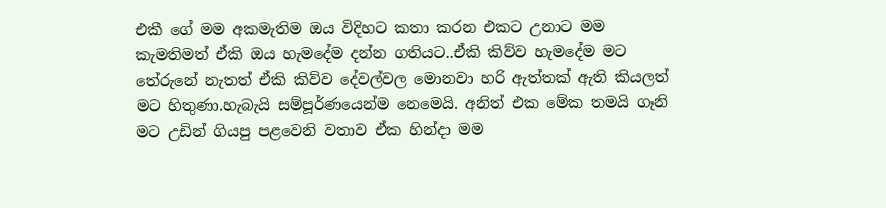එකී ගේ මම අකමැතිම ඔය විදිහට කතා කරන එකට උනාට මම කැමතිමත් ඒකි ඔය හැමදේම දන්න ගතියට..ඒකි කිව්ව හැමදේම මට තේරුනේ නැතත් ඒකි කිව්ව දේවල්වල මොනවා හරි ඇත්තක් ඇති කියලත් මට හිතුණා.හැබැයි සම්පූර්ණයෙන්ම නෙමෙයි. අනිත් එක මේක තමයි ගෑනි මට උඩින් ගියපු පළවෙනි වතාව ඒක හින්දා මම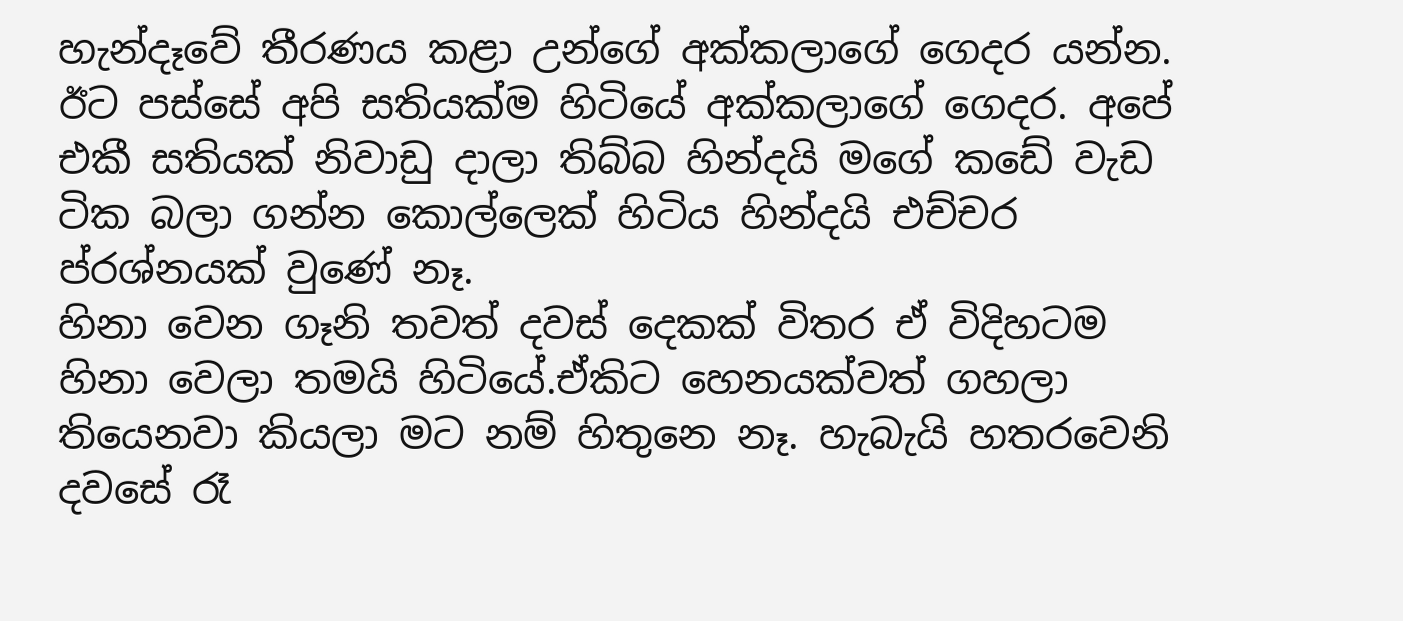හැන්දෑවේ තීරණය කළා උන්ගේ අක්කලාගේ ගෙදර යන්න.
ඊට පස්සේ අපි සතියක්ම හිටියේ අක්කලාගේ ගෙදර. අපේ එකී සතියක් නිවාඩු දාලා තිබ්බ හින්දයි මගේ කඩේ වැඩ ටික බලා ගන්න කොල්ලෙක් හිටිය හින්දයි එච්චර ප්රශ්නයක් වුණේ නෑ.
හිනා වෙන ගෑනි තවත් දවස් දෙකක් විතර ඒ විදිහටම හිනා වෙලා තමයි හිටියේ.ඒකිට හෙනයක්වත් ගහලා තියෙනවා කියලා මට නම් හිතුනෙ නෑ. හැබැයි හතරවෙනි දවසේ රෑ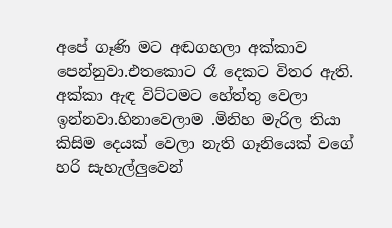අපේ ගෑණි මට අඬගහලා අක්කාව පෙන්නුවා.එතකොට රෑ දෙකට විතර ඇති. අක්කා ඇඳ විට්ටමට හේත්තු වෙලා ඉන්නවා.හිනාවෙලාම .මිනිහ මැරිල තියා කිසිම දෙයක් වෙලා නැති ගෑනියෙක් වගේ හරි සැහැල්ලුවෙන්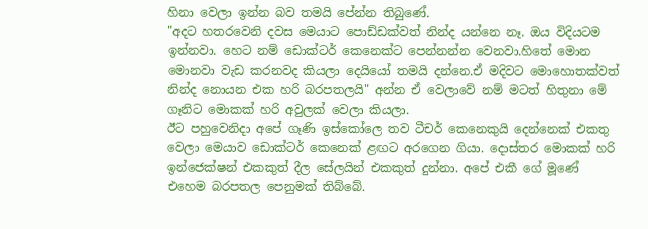හිනා වෙලා ඉන්න බව තමයි පේන්න තිබුණේ.
"අදට හතරවෙනි දවස මෙයාට පොඩ්ඩක්වත් නින්ද යන්නෙ නෑ. ඔය විදියටම ඉන්නවා. හෙට නම් ඩොක්ටර් කෙනෙක්ට පෙන්නන්න වෙනවා.හිතේ මොන මොනවා වැඩ කරනවද කියලා දෙයියෝ තමයි දන්නෙ.ඒ මදිවට මොහොතක්වත් නින්ද නොයන එක හරි බරපතලයි" අන්න ඒ වෙලාවේ නම් මටත් හිතුනා මේ ගෑනිට මොකක් හරි අවුලක් වෙලා කියලා.
ඊට පහුවෙනිදා අපේ ගෑණි ඉස්කෝලෙ තව ටීචර් කෙනෙකුයි දෙන්නෙක් එකතු වෙලා මෙයාව ඩොක්ටර් කෙනෙක් ළඟට අරගෙන ගියා. දොස්තර මොකක් හරි ඉන්ජෙක්ෂන් එකකුත් දීල සේලයින් එකකුත් දුන්නා. අපේ එකී ගේ මූණේ එහෙම බරපතල පෙනුමක් තිබ්බේ.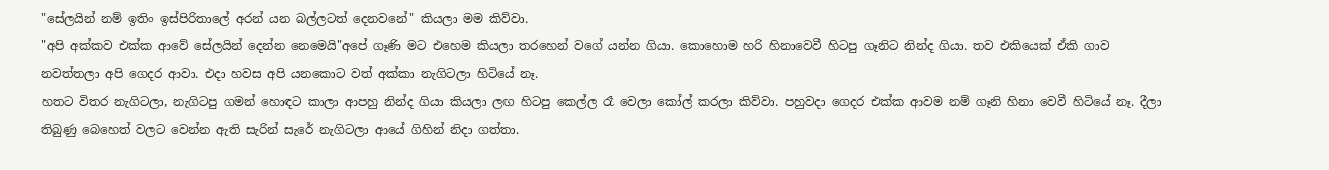"සේලයින් නම් ඉතිං ඉස්පිරිතාලේ අරන් යන බල්ලටත් දෙනවනේ" කියලා මම කිව්වා.
"අපි අක්කව එක්ක ආවේ සේලයින් දෙන්න නෙමෙයි"අපේ ගෑණි මට එහෙම කියලා තරහෙන් වගේ යන්න ගියා. කොහොම හරි හිනාවෙවී හිටපු ගෑනිට නින්ද ගියා. තව එකියෙක් ඒකි ගාව නවත්තලා අපි ගෙදර ආවා. එදා හවස අපි යනකොට වත් අක්කා නැගිටලා හිටියේ නෑ.
හතට විතර නැගිටලා, නැගිටපු ගමන් හොඳට කාලා ආපහු නින්ද ගියා කියලා ලඟ හිටපු කෙල්ල රෑ වෙලා කෝල් කරලා කිව්වා. පහුවදා ගෙදර එක්ක ආවම නම් ගෑනි හිනා වෙවී හිටියේ නෑ. දීලා තිබුණු බෙහෙත් වලට වෙන්න ඇති සැරින් සැරේ නැගිටලා ආයේ ගිහින් නිදා ගත්තා.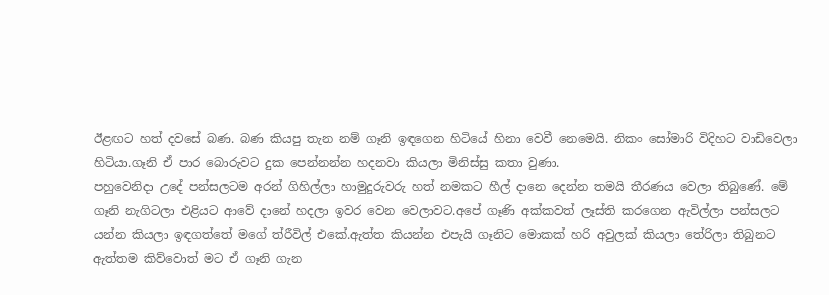ඊළඟට හත් දවසේ බණ. බණ කියපු තැන නම් ගෑනි ඉඳගෙන හිටියේ හිනා වෙවී නෙමෙයි. නිකං සෝමාරි විදිහට වාඩිවෙලා හිටියා.ගෑනි ඒ පාර බොරුවට දුක පෙන්නන්න හදනවා කියලා මිනිස්සු කතා වුණා.
පහුවෙනිදා උදේ පන්සලටම අරන් ගිහිල්ලා හාමුදුරුවරු හත් නමකට හීල් දානෙ දෙන්න තමයි තීරණය වෙලා තිබුණේ. මේ ගෑනි නැගිටලා එළියට ආවේ දානේ හදලා ඉවර වෙන වෙලාවට.අපේ ගෑණි අක්කවත් ලෑස්ති කරගෙන ඇවිල්ලා පන්සලට යන්න කියලා ඉඳගත්තේ මගේ ත්රීවිල් එකේ.ඇත්ත කියන්න එපැයි ගෑනිට මොකක් හරි අවුලක් කියලා තේරිලා තිබුනට ඇත්තම කිව්වොත් මට ඒ ගෑනි ගැන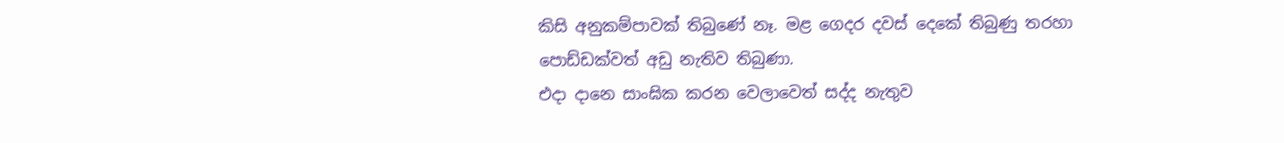කිසි අනුකම්පාවක් තිබුණේ නෑ. මළ ගෙදර දවස් දෙකේ තිබුණු තරහා පොඩ්ඩක්වත් අඩු නැතිව තිබුණා.
එදා දානෙ සාංඝික කරන වෙලාවෙත් සද්ද නැතුව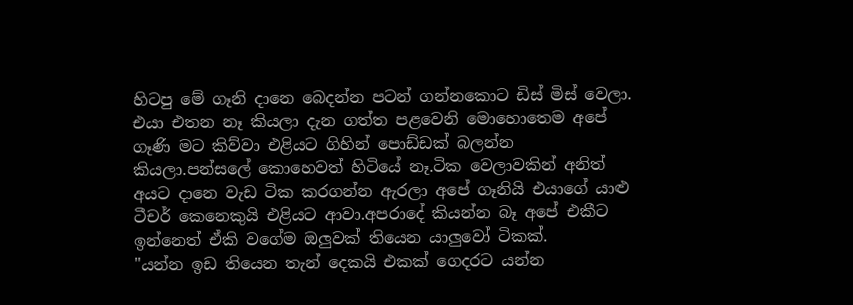හිටපු මේ ගෑනි දානෙ බෙදන්න පටන් ගන්නකොට ඩිස් මිස් වෙලා. එයා එතන නෑ කියලා දැන ගත්ත පළවෙනි මොහොතෙම අපේ ගෑණි මට කිව්වා එළියට ගිහින් පොඩ්ඩක් බලන්න කියලා.පන්සලේ කොහෙවත් හිටියේ නෑ.ටික වෙලාවකින් අනිත් අයට දානෙ වැඩ ටික කරගන්න ඇරලා අපේ ගෑනියි එයාගේ යාළු ටීචර් කෙනෙකුයි එළියට ආවා.අපරාදේ කියන්න බෑ අපේ එකීට ඉන්නෙත් ඒකි වගේම ඔලුවක් තියෙන යාලුවෝ ටිකක්.
"යන්න ඉඩ තියෙන තැන් දෙකයි එකක් ගෙදරට යන්න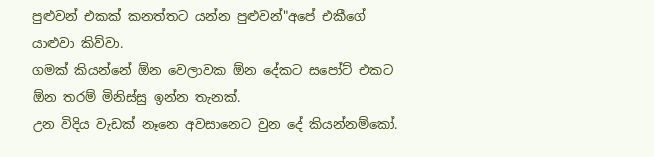පුළුවන් එකක් කනත්තට යන්න පුළුවන්"අපේ එකීගේ යාළුවා කිව්වා.
ගමක් කියන්නේ ඕන වෙලාවක ඕන දේකට සපෝට් එකට ඕන තරම් මිනිස්සු ඉන්න තැනක්.
උන විදිය වැඩක් නෑනෙ අවසානෙට වුන දේ කියන්නම්කෝ.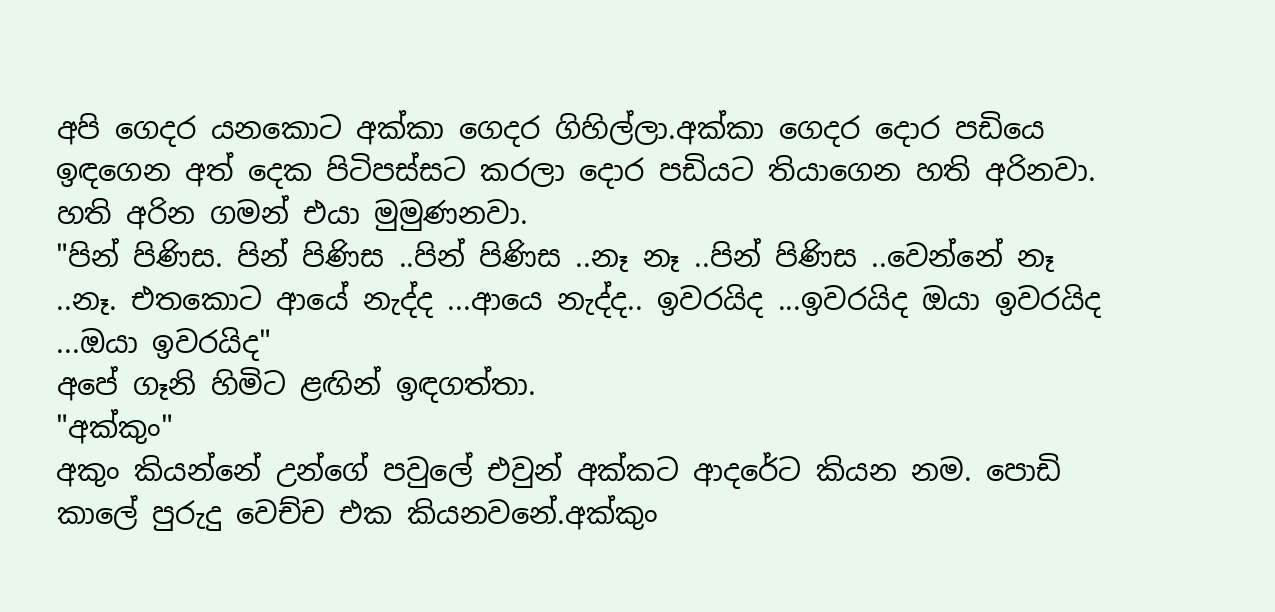අපි ගෙදර යනකොට අක්කා ගෙදර ගිහිල්ලා.අක්කා ගෙදර දොර පඩියෙ ඉඳගෙන අත් දෙක පිටිපස්සට කරලා දොර පඩියට තියාගෙන හති අරිනවා. හති අරින ගමන් එයා මුමුණනවා.
"පින් පිණිස. පින් පිණිස ..පින් පිණිස ..නෑ නෑ ..පින් පිණිස ..වෙන්නේ නෑ ..නෑ. එතකොට ආයේ නැද්ද ...ආයෙ නැද්ද.. ඉවරයිද ...ඉවරයිද ඔයා ඉවරයිද ...ඔයා ඉවරයිද"
අපේ ගෑනි හිමිට ළඟින් ඉඳගත්තා.
"අක්කුං"
අකුං කියන්නේ උන්ගේ පවුලේ එවුන් අක්කට ආදරේට කියන නම. පොඩි කාලේ පුරුදු වෙච්ච එක කියනවනේ.අක්කුං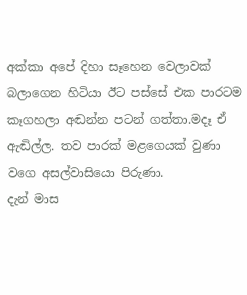අක්කා අපේ දිහා සෑහෙන වෙලාවක් බලාගෙන හිටියා ඊට පස්සේ එක පාරටම කෑගහලා අඬන්න පටන් ගත්තා.මදෑ ඒ ඇඬිල්ල. තව පාරක් මළගෙයක් වුණා වගෙ අසල්වාසියො පිරුණා.
දැන් මාස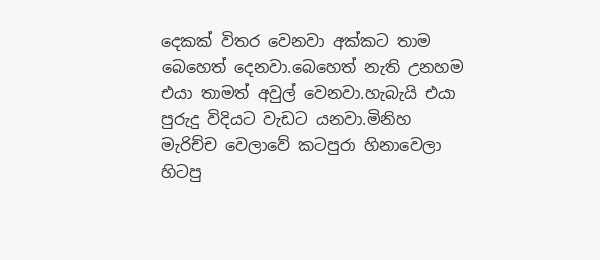දෙකක් විතර වෙනවා අක්කට තාම බෙහෙත් දෙනවා.බෙහෙත් නැති උනහම එයා තාමත් අවුල් වෙනවා.හැබැයි එයා පුරුදු විදියට වැඩට යනවා.මිනිහ මැරිච්ච වෙලාවේ කටපුරා හිනාවෙලා හිටපු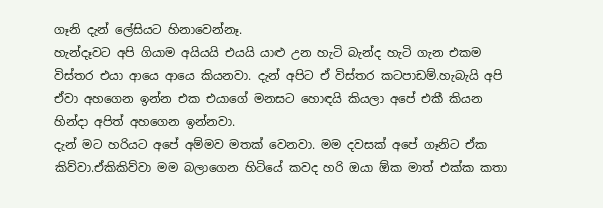ගෑනි දැන් ලේසියට හිනාවෙන්නෑ.
හැන්දෑවට අපි ගියාම අයියයි එයයි යාළු උන හැටි බැන්ද හැටි ගැන එකම විස්තර එයා ආයෙ ආයෙ කියනවා. දැන් අපිට ඒ විස්තර කටපාඩම්.හැබැයි අපි ඒවා අහගෙන ඉන්න එක එයාගේ මනසට හොඳයි කියලා අපේ එකී කියන හින්දා අපිත් අහගෙන ඉන්නවා.
දැන් මට හරියට අපේ අම්මව මතක් වෙනවා. මම දවසක් අපේ ගෑනිට ඒක කිව්වා.ඒකිකිව්වා මම බලාගෙන හිටියේ කවද හරි ඔයා ඕක මාත් එක්ක කතා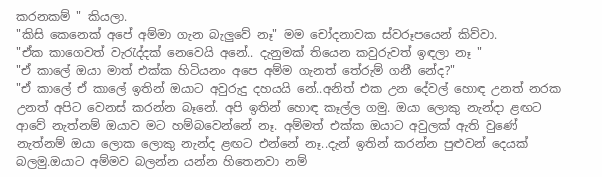කරනකම් " කියලා.
"කිසි කෙනෙක් අපේ අම්මා ගැන බැලුවේ නෑ" මම චෝදනාවක ස්වරූපයෙන් කිව්වා.
"ඒක කාගෙවත් වැරැද්දක් නෙවෙයි අනේ.. දැනුමක් තියෙන කවුරුවත් ඉඳලා නෑ "
"ඒ කාලේ ඔයා මාත් එක්ක හිටියනං අපෙ අම්ම ගැනත් තේරුම් ගනී නේද?"
"ඒ කාලේ ඒ කාලේ ඉතින් ඔයාට අවුරුදු දහයයි නේ..අනිත් එක උන දේවල් හොඳ උනත් නරක උනත් අපිට වෙනස් කරන්න බෑනේ. අපි ඉතින් හොඳ කෑල්ල ගමු. ඔයා ලොකු නැන්දා ළඟට ආවේ නැත්නම් ඔයාව මට හම්බවෙන්නේ නෑ. අම්මත් එක්ක ඔයාට අවුලක් ඇති වුණේ නැත්නම් ඔයා ලොක ලොකු නැන්ද ළඟට එන්නේ නෑ..දැන් ඉතින් කරන්න පුළුවන් දෙයක් බලමු.ඔයාට අම්මව බලන්න යන්න හිතෙනවා නම්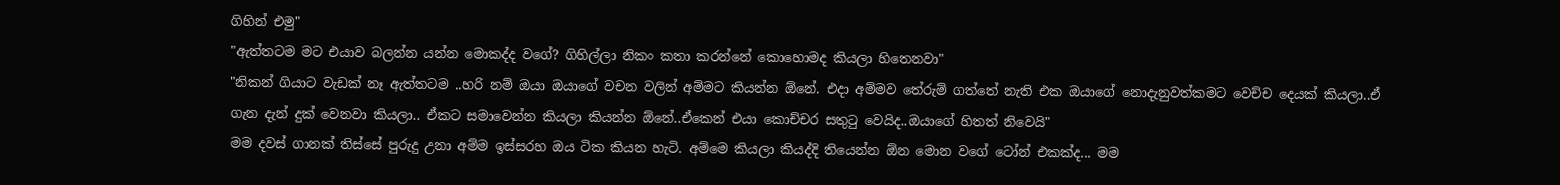ගිහින් එමු"
"ඇත්තටම මට එයාව බලන්න යන්න මොකද්ද වගේ? ගිහිල්ලා නිකං කතා කරන්නේ කොහොමද කියලා හිතෙනවා"
"නිකන් ගියාට වැඩක් නෑ ඇත්තටම ..හරි නම් ඔයා ඔයාගේ වචන වලින් අම්මට කියන්න ඕනේ. එදා අම්මව තේරුම් ගත්තේ නැති එක ඔයාගේ නොදැනුවත්කමට වෙච්ච දෙයක් කියලා..ඒ ගැන දැන් දුක් වෙනවා කියලා.. ඒකට සමාවෙන්න කියලා කියන්න ඕනේ..ඒකෙන් එයා කොච්චර සතුටු වෙයිද..ඔයාගේ හිතත් නිවෙයි"
මම දවස් ගානක් තිස්සේ පුරුදු උනා අම්ම ඉස්සරහ ඔය ටික කියන හැටි. අම්මෙ කියලා කියද්දි තියෙන්න ඕන මොන වගේ ටෝන් එකක්ද... මම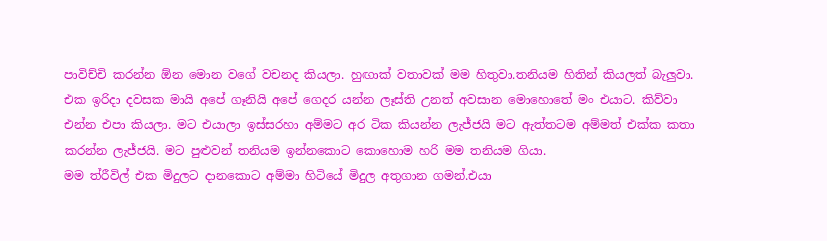පාවිච්චි කරන්න ඕන මොන වගේ වචනද කියලා. හුඟාක් වතාවක් මම හිතුවා.තනියම හිතින් කියලත් බැලුවා.
එක ඉරිදා දවසක මායි අපේ ගෑනියි අපේ ගෙදර යන්න ලෑස්ති උනත් අවසාන මොහොතේ මං එයාට. කිව්වා එන්න එපා කියලා. මට එයාලා ඉස්සරහා අම්මට අර ටික කියන්න ලැජ්ජයි මට ඇත්තටම අම්මත් එක්ක කතා කරන්න ලැජ්ජයි. මට පුළුවන් තනියම ඉන්නකොට කොහොම හරි මම තනියම ගියා.
මම ත්රීවිල් එක මිදුලට දානකොට අම්මා හිටියේ මිදුල අතුගාන ගමන්.එයා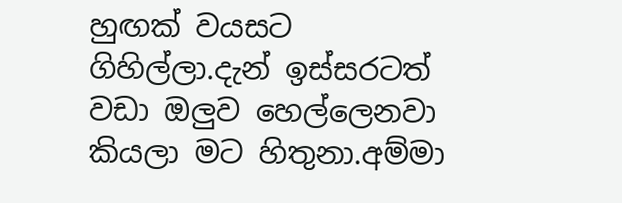හුඟක් වයසට ගිහිල්ලා.දැන් ඉස්සරටත් වඩා ඔලුව හෙල්ලෙනවා කියලා මට හිතුනා.අම්මා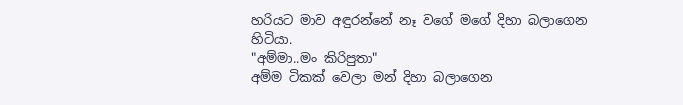හරියට මාව අඳුරන්නේ නෑ වගේ මගේ දිහා බලාගෙන හිටියා.
"අම්මා..මං කිරිපුතා"
අම්ම ටිකක් වෙලා මන් දිහා බලාගෙන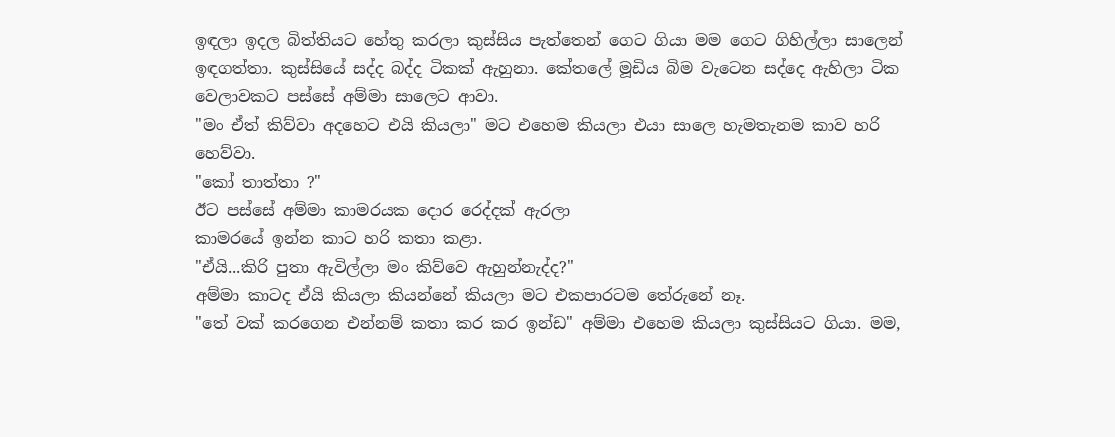ඉඳලා ඉදල බිත්තියට හේතු කරලා කුස්සිය පැත්තෙන් ගෙට ගියා මම ගෙට ගිහිල්ලා සාලෙන් ඉඳගත්තා. කුස්සියේ සද්ද බද්ද ටිකක් ඇහුනා. කේතලේ මූඩිය බිම වැටෙන සද්දෙ ඇහිලා ටික වෙලාවකට පස්සේ අම්මා සාලෙට ආවා.
"මං ඒත් කිව්වා අදහෙට එයි කියලා" මට එහෙම කියලා එයා සාලෙ හැමතැනම කාව හරි හෙව්වා.
"කෝ තාත්තා ?"
ඊට පස්සේ අම්මා කාමරයක දොර රෙද්දක් ඇරලා
කාමරයේ ඉන්න කාට හරි කතා කළා.
"ඒයි...කිරි පුතා ඇවිල්ලා මං කිව්වෙ ඇහුන්නැද්ද?"
අම්මා කාටද ඒයි කියලා කියන්නේ කියලා මට එකපාරටම තේරුනේ නෑ.
"තේ වක් කරගෙන එන්නම් කතා කර කර ඉන්ඩ" අම්මා එහෙම කියලා කුස්සියට ගියා. මම,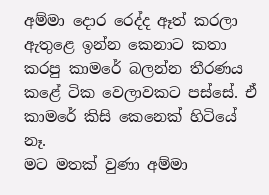අම්මා දොර රෙද්ද ඈත් කරලා ඇතුළෙ ඉන්න කෙනාට කතා කරපු කාමරේ බලන්න තීරණය කළේ ටික වෙලාවකට පස්සේ. ඒ කාමරේ කිසි කෙනෙක් හිටියේ නෑ.
මට මතක් වුණා අම්මා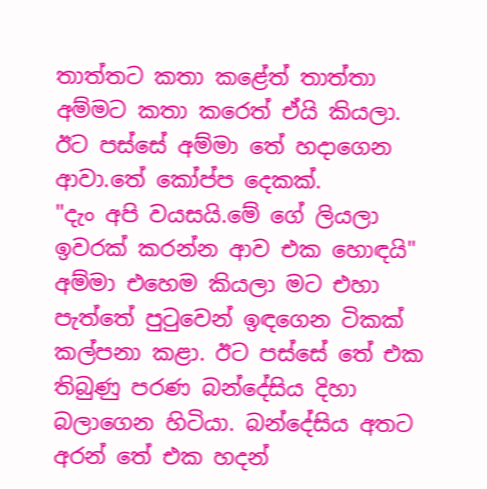තාත්තට කතා කළේත් තාත්තා අම්මට කතා කරෙත් ඒයි කියලා. ඊට පස්සේ අම්මා තේ හදාගෙන ආවා.තේ කෝප්ප දෙකක්.
"දැං අපි වයසයි.මේ ගේ ලියලා ඉවරක් කරන්න ආව එක හොඳයි"
අම්මා එහෙම කියලා මට එහා පැත්තේ පුටුවෙන් ඉඳගෙන ටිකක් කල්පනා කළා. ඊට පස්සේ තේ එක තිබුණු පරණ බන්දේසිය දිහා බලාගෙන හිටියා. බන්දේසිය අතට අරන් තේ එක හදන්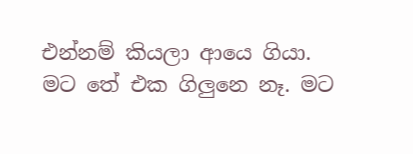එන්නම් කියලා ආයෙ ගියා.
මට තේ එක ගිලුනෙ නෑ. මට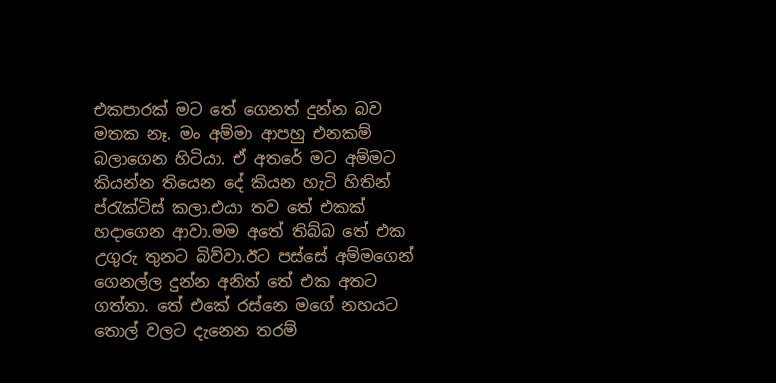එකපාරක් මට තේ ගෙනත් දුන්න බව මතක නෑ. මං අම්මා ආපහු එනකම් බලාගෙන හිටියා. ඒ අතරේ මට අම්මට කියන්න තියෙන දේ කියන හැටි හිතින් ප්රැක්ටිස් කලා.එයා තව තේ එකක් හදාගෙන ආවා.මම අතේ තිබ්බ තේ එක උගුරු තුනට බිව්වා.ඊට පස්සේ අම්මගෙන් ගෙනල්ල දුන්න අනිත් තේ එක අතට ගත්තා. තේ එකේ රස්නෙ මගේ නහයට තොල් වලට දැනෙන තරම්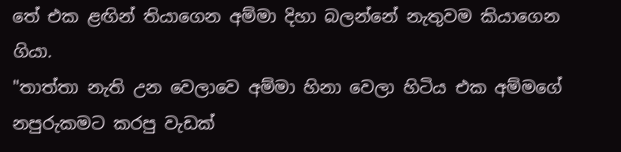තේ එක ළඟින් තියාගෙන අම්මා දිහා බලන්නේ නැතුවම කියාගෙන ගියා.
"තාත්තා නැති උන වෙලාවෙ අම්මා හිනා වෙලා හිටිය එක අම්මගේ නපුරුකමට කරපු වැඩක්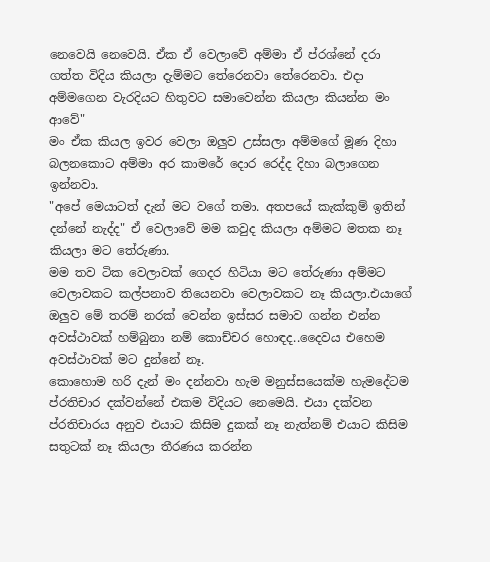නෙවෙයි නෙවෙයි. ඒක ඒ වෙලාවේ අම්මා ඒ ප්රශ්නේ දරා ගත්ත විදිය කියලා දැම්මට තේරෙනවා තේරෙනවා. එදා අම්මගෙන වැරදියට හිතුවට සමාවෙන්න කියලා කියන්න මං ආවේ"
මං ඒක කියල ඉවර වෙලා ඔලුව උස්සලා අම්මගේ මූණ දිහා බලනකොට අම්මා අර කාමරේ දොර රෙද්ද දිහා බලාගෙන ඉන්නවා.
"අපේ මෙයාටත් දැන් මට වගේ තමා. අතපයේ කැක්කුම් ඉතින් දන්නේ නැද්ද" ඒ වෙලාවේ මම කවුද කියලා අම්මට මතක නෑ කියලා මට තේරුණා.
මම තව ටික වෙලාවක් ගෙදර හිටියා මට තේරුණා අම්මට වෙලාවකට කල්පනාව තියෙනවා වෙලාවකට නෑ කියලා.එයාගේ ඔලුව මේ තරම් නරක් වෙන්න ඉස්සර සමාව ගන්න එන්න අවස්ථාවක් හම්බුනා නම් කොච්චර හොඳද..දෛවය එහෙම අවස්ථාවක් මට දුන්නේ නෑ.
කොහොම හරි දැන් මං දන්නවා හැම මනුස්සයෙක්ම හැමදේටම ප්රතිචාර දක්වන්නේ එකම විදියට නෙමෙයි. එයා දක්වන ප්රතිචාරය අනුව එයාට කිසිම දුකක් නෑ නැත්නම් එයාට කිසිම සතුටක් නෑ කියලා තීරණය කරන්න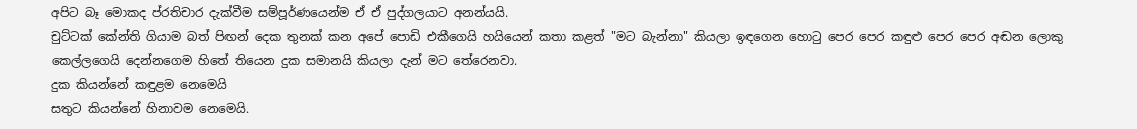අපිට බෑ මොකද ප්රතිචාර දැක්වීම සම්පූර්ණයෙන්ම ඒ ඒ පුද්ගලයාට අනන්යයි.
චුට්ටක් කේන්ති ගියාම බත් පිඟන් දෙක තුනක් කන අපේ පොඩි එකීගෙයි හයියෙන් කතා කළත් "මට බැන්නා" කියලා ඉඳගෙන හොටු පෙර පෙර කඳුළු පෙර පෙර අඬන ලොකු කෙල්ලගෙයි දෙන්නගෙම හිතේ තියෙන දුක සමානයි කියලා දැන් මට තේරෙනවා.
දුක කියන්නේ කඳුළම නෙමෙයි
සතුට කියන්නේ හිනාවම නෙමෙයි.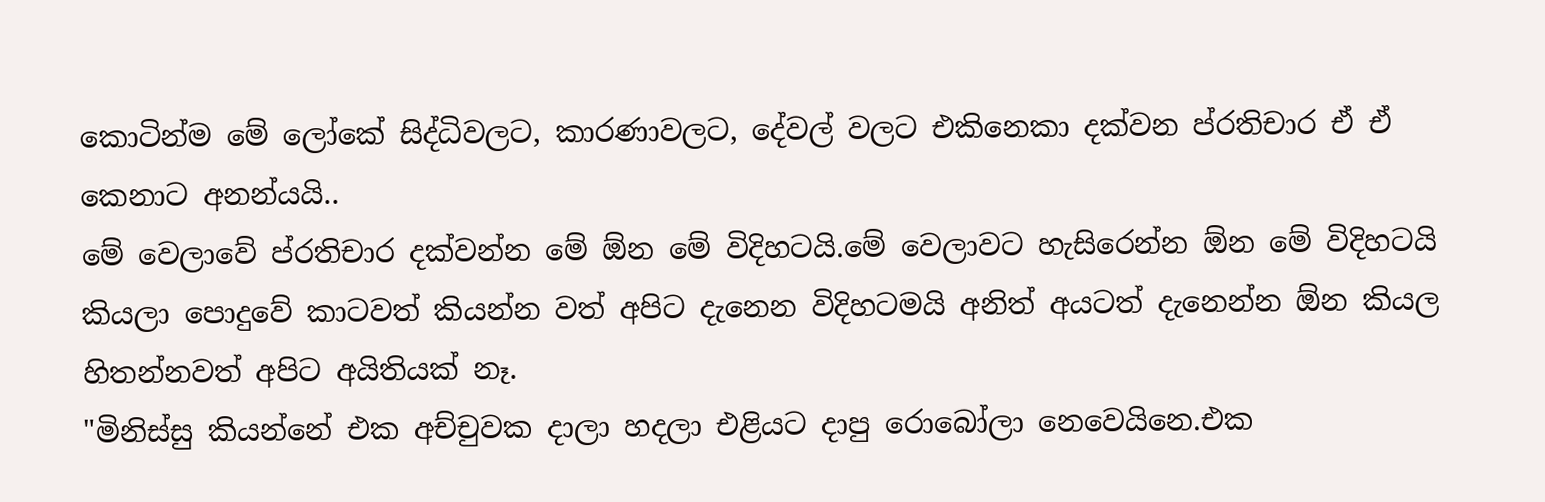කොටින්ම මේ ලෝකේ සිද්ධිවලට, කාරණාවලට, දේවල් වලට එකිනෙකා දක්වන ප්රතිචාර ඒ ඒ කෙනාට අනන්යයි..
මේ වෙලාවේ ප්රතිචාර දක්වන්න මේ ඕන මේ විදිහටයි.මේ වෙලාවට හැසිරෙන්න ඕන මේ විදිහටයි කියලා පොදුවේ කාටවත් කියන්න වත් අපිට දැනෙන විදිහටමයි අනිත් අයටත් දැනෙන්න ඕන කියල හිතන්නවත් අපිට අයිතියක් නෑ.
"මිනිස්සු කියන්නේ එක අච්චුවක දාලා හදලා එළියට දාපු රොබෝලා නෙවෙයිනෙ.එක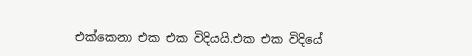එක්කෙනා එක එක විදියයි.එක එක විදියේ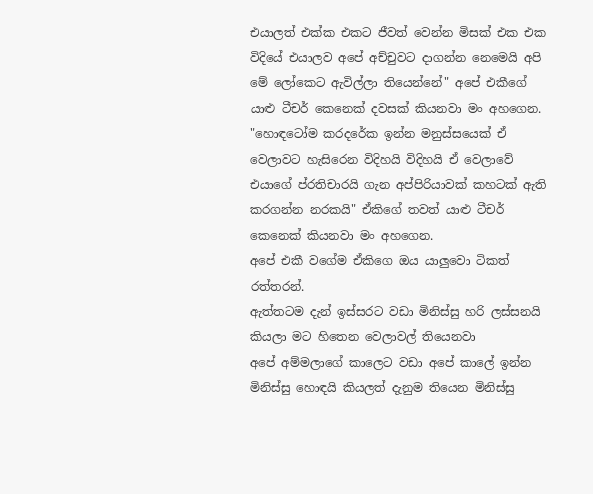එයාලත් එක්ක එකට ජීවත් වෙන්න මිසක් එක එක විදියේ එයාලව අපේ අච්චුවට දාගන්න නෙමෙයි අපි මේ ලෝකෙට ඇවිල්ලා තියෙන්නේ" අපේ එකීගේ යාළු ටීචර් කෙනෙක් දවසක් කියනවා මං අහගෙන.
"හොඳටෝම කරදරේක ඉන්න මනුස්සයෙක් ඒ වෙලාවට හැසිරෙන විදිහයි විදිහයි ඒ වෙලාවේ එයාගේ ප්රතිචාරයි ගැන අප්පිරියාවක් කහටක් ඇති කරගන්න නරකයි" ඒකිගේ තවත් යාළු ටීචර් කෙනෙක් කියනවා මං අහගෙන.
අපේ එකී වගේම ඒකිගෙ ඔය යාලුවො ටිකත් රත්තරන්.
ඇත්තටම දැන් ඉස්සරට වඩා මිනිස්සු හරි ලස්සනයි කියලා මට හිතෙන වෙලාවල් තියෙනවා
අපේ අම්මලාගේ කාලෙට වඩා අපේ කාලේ ඉන්න මිනිස්සු හොඳයි කියලත් දැනුම තියෙන මිනිස්සු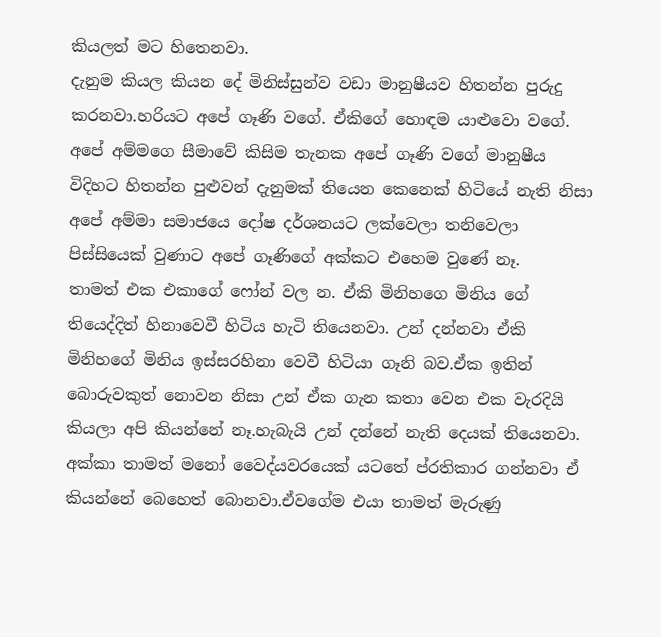කියලත් මට හිතෙනවා.
දැනුම කියල කියන දේ මිනිස්සුන්ව වඩා මානුෂීයව හිතන්න පුරුදු කරනවා.හරියට අපේ ගෑණි වගේ. ඒකිගේ හොඳම යාළුවො වගේ.
අපේ අම්මගෙ සීමාවේ කිසිම තැනක අපේ ගෑණි වගේ මානුෂීය විදිහට හිතන්න පුළුවන් දැනුමක් තියෙන කෙනෙක් හිටියේ නැති නිසා අපේ අම්මා සමාජයෙ දෝෂ දර්ශනයට ලක්වෙලා තනිවෙලා පිස්සියෙක් වුණාට අපේ ගෑණිගේ අක්කට එහෙම වුණේ නෑ.
තාමත් එක එකාගේ ෆෝන් වල න. ඒකි මිනිහගෙ මිනිය ගේ තියෙද්දිත් හිනාවෙවී හිටිය හැටි තියෙනවා. උන් දන්නවා ඒකි මිනිහගේ මිනිය ඉස්සරහිනා වෙවී හිටියා ගෑනි බව.ඒක ඉතින් බොරුවකුත් නොවන නිසා උන් ඒක ගැන කතා වෙන එක වැරදියි කියලා අපි කියන්නේ නෑ.හැබැයි උන් දන්නේ නැති දෙයක් තියෙනවා. අක්කා තාමත් මනෝ වෛද්යවරයෙක් යටතේ ප්රතිකාර ගන්නවා ඒ කියන්නේ බෙහෙත් බොනවා.ඒවගේම එයා තාමත් මැරුණු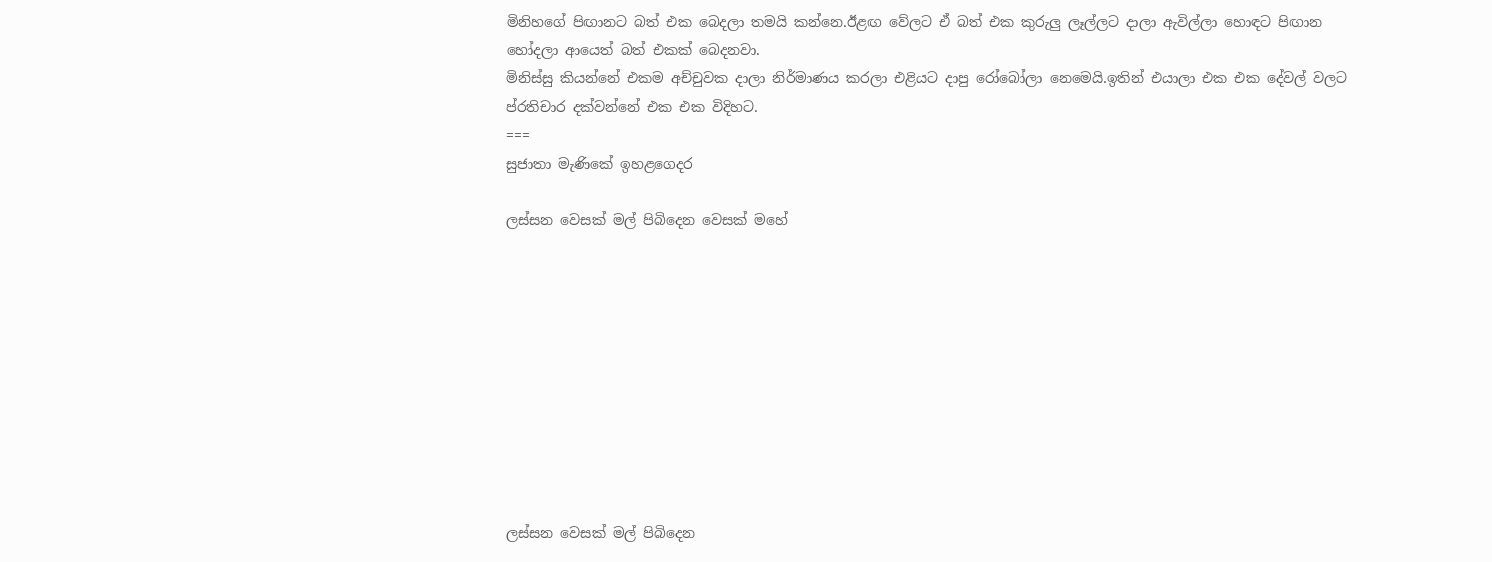මිනිහගේ පිඟානට බත් එක බෙදලා තමයි කන්නෙ.ඊළඟ වේලට ඒ බත් එක කුරුලු ලෑල්ලට දාලා ඇවිල්ලා හොඳට පිඟාන හෝදලා ආයෙත් බත් එකක් බෙදනවා.
මිනිස්සු කියන්නේ එකම අච්චුවක දාලා නිර්මාණය කරලා එළියට දාපු රෝබෝලා නෙමෙයි.ඉතින් එයාලා එක එක දේවල් වලට ප්රතිචාර දක්වන්නේ එක එක විදිහට.
===
සුජාතා මැණිකේ ඉහළගෙදර

ලස්සන වෙසක් මල් පිබිදෙන වෙසක් මහේ










ලස්සන වෙසක් මල් පිබිදෙන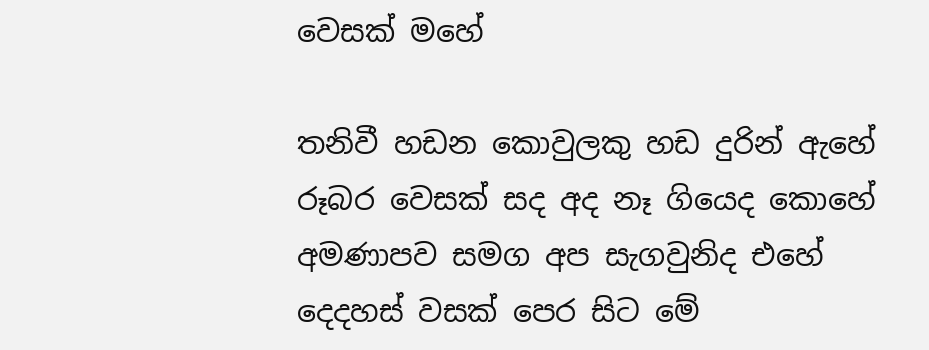වෙසක් මහේ

තනිවී හඩන කොවුලකු හඩ දුරින් ඇහේ
රූබර වෙසක් සද අද නෑ ගියෙද කොහේ
අමණාපව සමග අප සැගවුනිද එහේ
දෙදහස් වසක් පෙර සිට මේ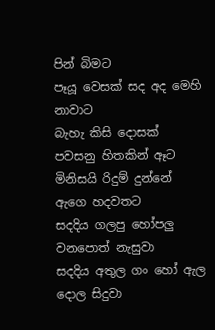පින් බිමට
පෑයූ වෙසක් සද අද මෙහි නාවාට
බැහැ කිසි දොසක් පවසනු හිතකින් ඈට
මිනිසයි රිදුම් දුන්නේ ඇගෙ හදවතට
සදදිය ගලපු හෝපලු වනපොත් නැසුවා
සදදිය අතුල ගං හෝ ඇල දොල සිදුවා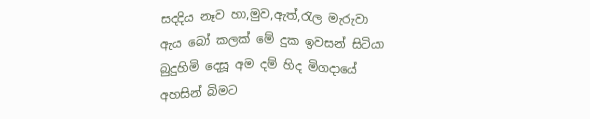සදදිය නෑව හා,මුව,ඇත්,රැල මැරුවා
ඇය බෝ කලක් මේ දුක ඉවසන් සිටියා
බුදුහිමි දෙසූ අම දම් හිද මිගදායේ
අහසින් බිමට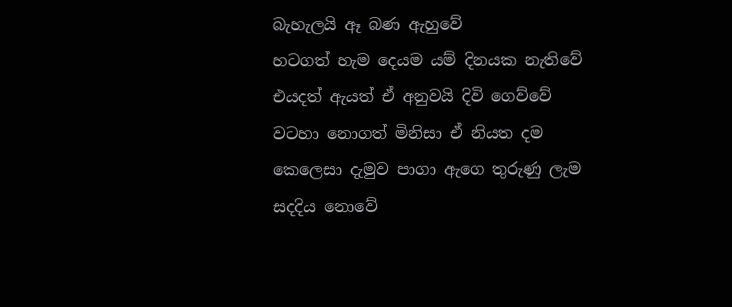බැහැලයි ඈ බණ ඇහුවේ
හටගත් හැම දෙයම යම් දිනයක නැතිවේ
එයදත් ඇයත් ඒ අනුවයි දිවි ගෙව්වේ
වටහා නොගත් මිනිසා ඒ නියත දම
කෙලෙසා දැමුව පාගා ඇගෙ තුරුණු ලැම
සදදිය නොවේ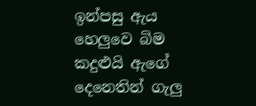ඉන්පසු ඇය හෙලුවෙ බිම
කදුළුයි ඇගේ දෙනෙතින් ගැලු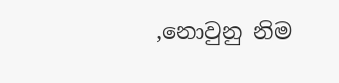,නොවුනු නිම